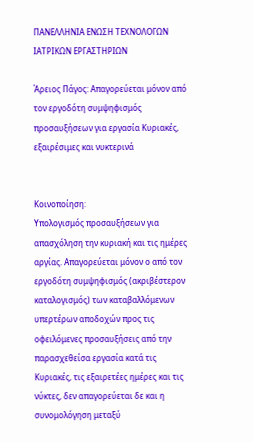ΠΑΝΕΛΛΗΝΙΑ ΕΝΩΣΗ ΤΕΧΝΟΛΟΓΩΝ ΙΑΤΡΙΚΩΝ ΕΡΓΑΣΤΗΡΙΩΝ

Άρειος Πάγος: Απαγορεύεται μόνον από τον εργοδότη συμψηφισμός προσαυξήσεων για εργασία Κυριακές, εξαιρέσιμες και νυκτερινά


Κοινοποίηση:
Υπολογισμός προσαυξήσεων για απασχόληση την κυριακή και τις ημέρες αργίας. Απαγορεύεται μόνον ο από τον εργοδότη συμψηφισμός (ακριβέστερον καταλογισμός) των καταβαλλόμενων υπερτέρων αποδοχών προς τις οφειλόμενες προσαυξήσεις από την παρασχεθείσα εργασία κατά τις Κυριακές, τις εξαιρετέες ημέρες και τις νύκτες, δεν απαγορεύεται δε και η συνομολόγηση μεταξύ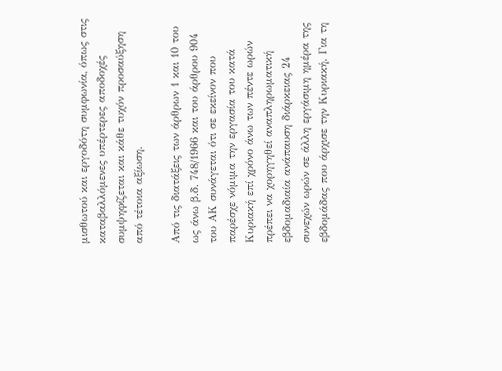μισθωτού και εργοδότη συμφωνία, όπως στις καταβαλλόμενες υπέρτερες αποδοχές συμψηφίζεται και κάθε τυχόν προσαύξηση από τέτοια αξίωση.

Από τις διατάξεις των άρθρων 1 και 10 του ως άνω β.δ. 748/1966 και του άρθρου 904 του ΑΚ συνάγεται ότι σε εκείνον που παρέσχε νόμιμα την εργασία του κατά Κυριακή επί χρόνο άνω των πέντε ωρών πρέπει να χορηγηθεί αναπληρωματική εβδομαδιαία ανάπαυση διάρκειας 24 συνεχών ωρών σε άλλη εργάσιμη ημέρα της εβδομάδας που άρχισε την Κυριακή. Για τη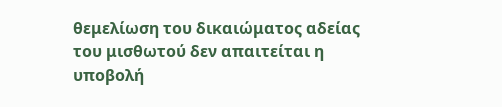θεμελίωση του δικαιώματος αδείας του μισθωτού δεν απαιτείται η υποβολή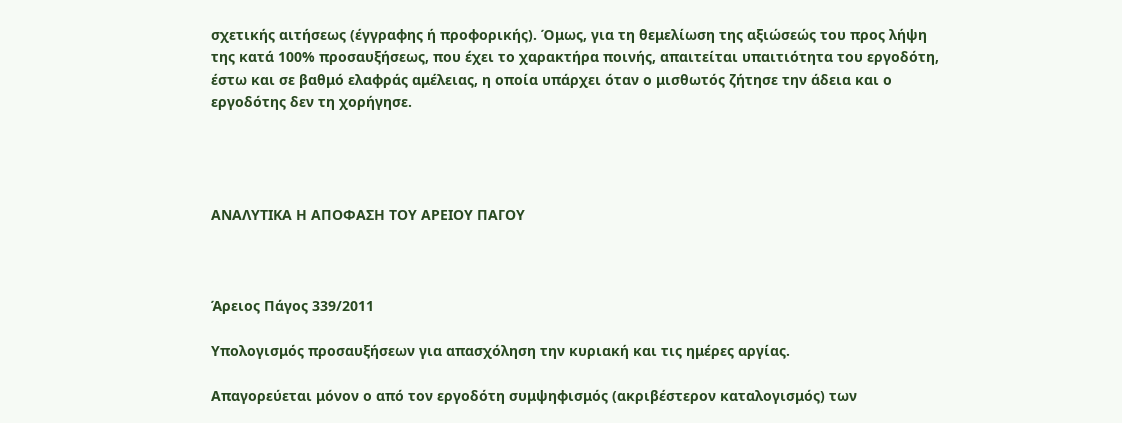σχετικής αιτήσεως (έγγραφης ή προφορικής). Όμως, για τη θεμελίωση της αξιώσεώς του προς λήψη της κατά 100% προσαυξήσεως, που έχει το χαρακτήρα ποινής, απαιτείται υπαιτιότητα του εργοδότη, έστω και σε βαθμό ελαφράς αμέλειας, η οποία υπάρχει όταν ο μισθωτός ζήτησε την άδεια και ο εργοδότης δεν τη χορήγησε.




ΑΝΑΛΥΤΙΚΑ Η ΑΠΟΦΑΣΗ ΤΟΥ ΑΡΕΙΟΥ ΠΑΓΟΥ



Άρειος Πάγος 339/2011

Υπολογισμός προσαυξήσεων για απασχόληση την κυριακή και τις ημέρες αργίας.

Απαγορεύεται μόνον ο από τον εργοδότη συμψηφισμός (ακριβέστερον καταλογισμός) των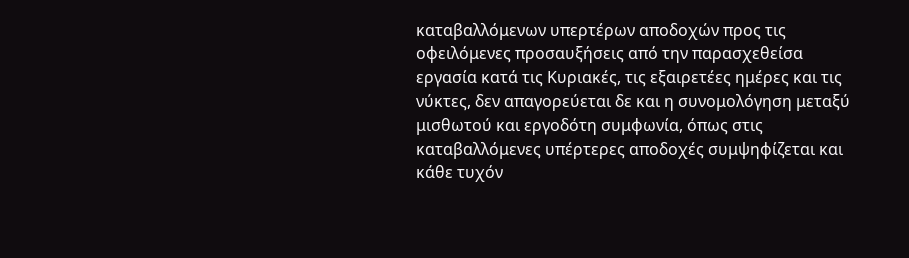καταβαλλόμενων υπερτέρων αποδοχών προς τις οφειλόμενες προσαυξήσεις από την παρασχεθείσα εργασία κατά τις Κυριακές, τις εξαιρετέες ημέρες και τις νύκτες, δεν απαγορεύεται δε και η συνομολόγηση μεταξύ μισθωτού και εργοδότη συμφωνία, όπως στις καταβαλλόμενες υπέρτερες αποδοχές συμψηφίζεται και κάθε τυχόν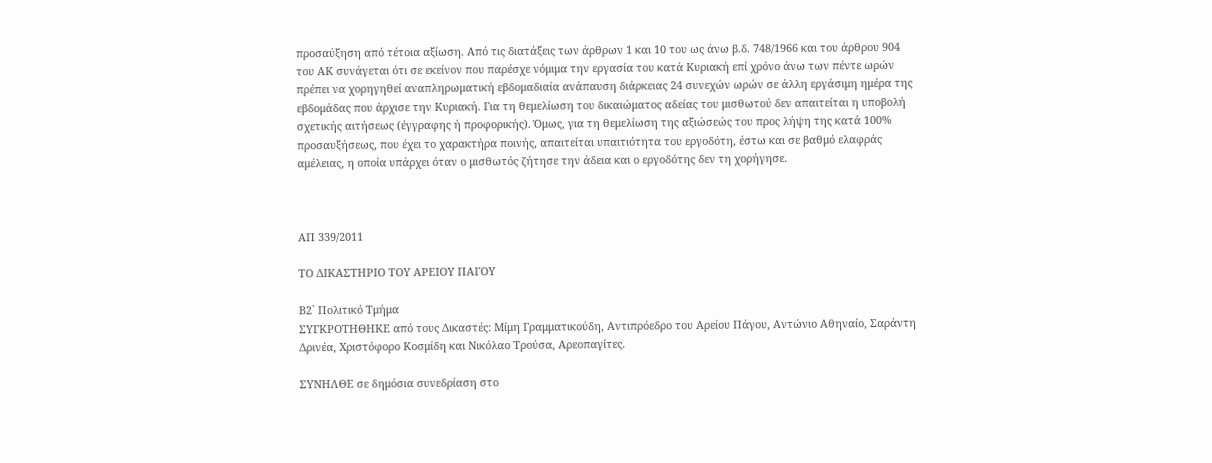προσαύξηση από τέτοια αξίωση. Από τις διατάξεις των άρθρων 1 και 10 του ως άνω β.δ. 748/1966 και του άρθρου 904 του ΑΚ συνάγεται ότι σε εκείνον που παρέσχε νόμιμα την εργασία του κατά Κυριακή επί χρόνο άνω των πέντε ωρών πρέπει να χορηγηθεί αναπληρωματική εβδομαδιαία ανάπαυση διάρκειας 24 συνεχών ωρών σε άλλη εργάσιμη ημέρα της εβδομάδας που άρχισε την Κυριακή. Για τη θεμελίωση του δικαιώματος αδείας του μισθωτού δεν απαιτείται η υποβολή σχετικής αιτήσεως (έγγραφης ή προφορικής). Όμως, για τη θεμελίωση της αξιώσεώς του προς λήψη της κατά 100% προσαυξήσεως, που έχει το χαρακτήρα ποινής, απαιτείται υπαιτιότητα του εργοδότη, έστω και σε βαθμό ελαφράς αμέλειας, η οποία υπάρχει όταν ο μισθωτός ζήτησε την άδεια και ο εργοδότης δεν τη χορήγησε.



ΑΠ 339/2011

ΤΟ ΔΙΚΑΣΤΗΡΙΟ ΤΟΥ ΑΡΕΙΟΥ ΠΑΓΟΥ

Β2` Πολιτικό Τμήμα
ΣΥΓΚΡΟΤΗΘΗΚΕ από τους Δικαστές: Μίμη Γραμματικούδη, Αντιπρόεδρο του Αρείου Πάγου, Αντώνιο Αθηναίο, Σαράντη Δρινέα, Χριστόφορo Κοσμίδη και Νικόλαο Τρούσα, Αρεοπαγίτες.

ΣΥΝΗΛΘΕ σε δημόσια συνεδρίαση στο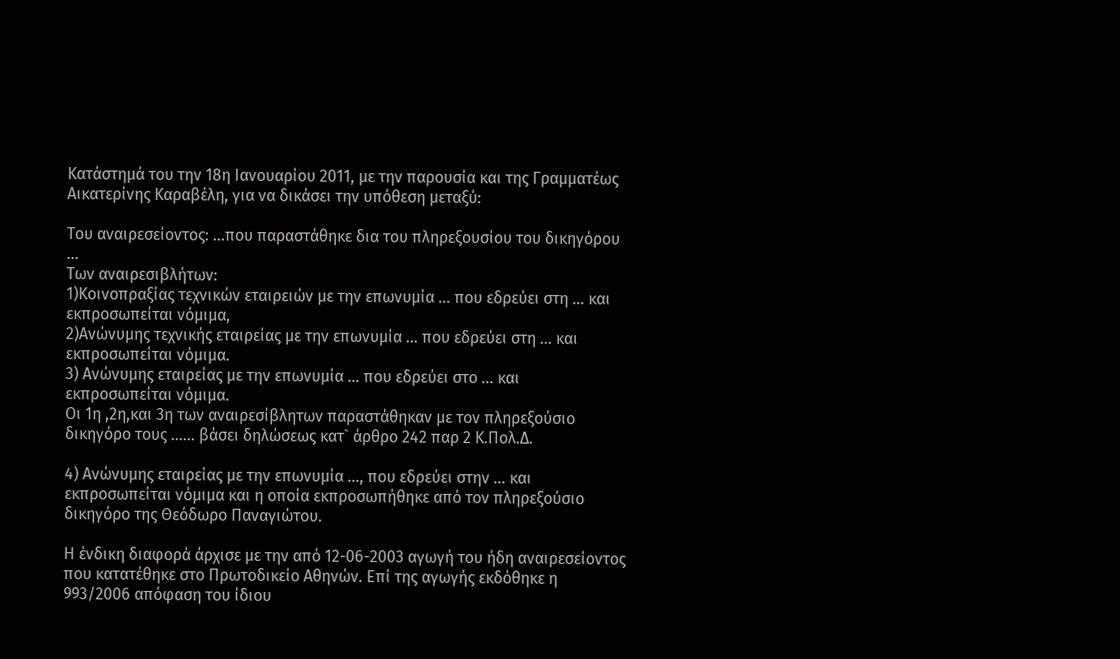Κατάστημά του την 18η Ιανουαρίου 2011, με την παρουσία και της Γραμματέως Αικατερίνης Καραβέλη, για να δικάσει την υπόθεση μεταξύ:

Του αναιρεσείοντος: ...που παραστάθηκε δια του πληρεξουσίου του δικηγόρου ...
Των αναιρεσιβλήτων:
1)Κοινοπραξίας τεχνικών εταιρειών με την επωνυμία ... που εδρεύει στη ... και εκπροσωπείται νόμιμα,
2)Ανώνυμης τεχνικής εταιρείας με την επωνυμία ... που εδρεύει στη ... και εκπροσωπείται νόμιμα.
3) Ανώνυμης εταιρείας με την επωνυμία ... που εδρεύει στο ... και εκπροσωπείται νόμιμα.
Οι 1η ,2η,και 3η των αναιρεσίβλητων παραστάθηκαν με τον πληρεξούσιο δικηγόρο τους ...... βάσει δηλώσεως κατ` άρθρο 242 παρ 2 Κ.Πολ.Δ.

4) Ανώνυμης εταιρείας με την επωνυμία ..., που εδρεύει στην ... και εκπροσωπείται νόμιμα και η οποία εκπροσωπήθηκε από τον πληρεξούσιο δικηγόρο της Θεόδωρο Παναγιώτου.

Η ένδικη διαφορά άρχισε με την από 12-06-2003 αγωγή του ήδη αναιρεσείοντος που κατατέθηκε στο Πρωτοδικείο Αθηνών. Επί της αγωγής εκδόθηκε η 993/2006 απόφαση του ίδιου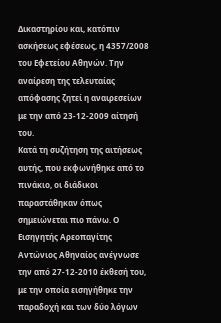Δικαστηρίου και, κατόπιν ασκήσεως εφέσεως, η 4357/2008 του Εφετείου Αθηνών. Την αναίρεση της τελευταίας απόφασης ζητεί η αναιρεσείων με την από 23-12-2009 αίτησή του.
Κατά τη συζήτηση της αιτήσεως αυτής, που εκφωνήθηκε από το πινάκιο, οι διάδικοι παραστάθηκαν όπως σημειώνεται πιο πάνω. Ο Εισηγητής Αρεοπαγίτης Αντώνιος Αθηναίος ανέγνωσε την από 27-12-2010 έκθεσή του, με την οποία εισηγήθηκε την παραδοχή και των δύο λόγων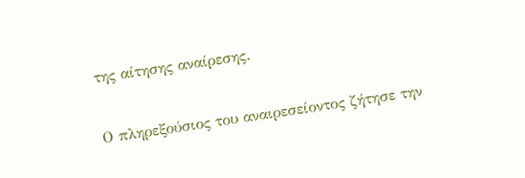της αίτησης αναίρεσης.

Ο πληρεξούσιος του αναιρεσείοντος ζήτησε την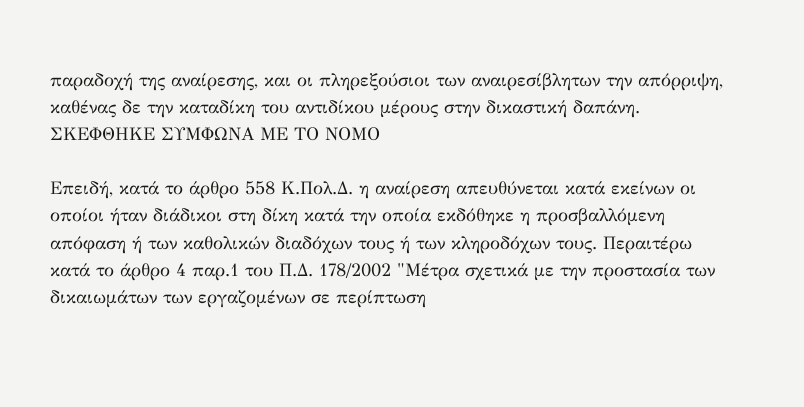παραδοχή της αναίρεσης, και οι πληρεξούσιοι των αναιρεσίβλητων την απόρριψη, καθένας δε την καταδίκη του αντιδίκου μέρους στην δικαστική δαπάνη.
ΣΚΕΦΘΗΚΕ ΣΥΜΦΩΝΑ ΜΕ ΤΟ ΝΟΜΟ

Επειδή, κατά το άρθρο 558 Κ.Πολ.Δ. η αναίρεση απευθύνεται κατά εκείνων οι οποίοι ήταν διάδικοι στη δίκη κατά την οποία εκδόθηκε η προσβαλλόμενη απόφαση ή των καθολικών διαδόχων τους ή των κληροδόχων τους. Περαιτέρω κατά το άρθρο 4 παρ.1 του Π.Δ. 178/2002 "Μέτρα σχετικά με την προστασία των δικαιωμάτων των εργαζομένων σε περίπτωση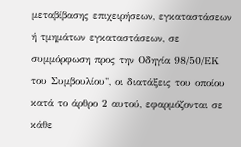μεταβίβασης επιχειρήσεων, εγκαταστάσεων ή τμημάτων εγκαταστάσεων, σε συμμόρφωση προς την Οδηγία 98/50/ΕΚ του Συμβουλίου", οι διατάξεις του οποίου κατά το άρθρο 2 αυτού, εφαρμόζονται σε κάθε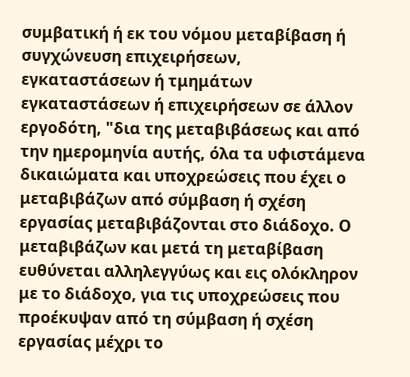συμβατική ή εκ του νόμου μεταβίβαση ή συγχώνευση επιχειρήσεων, εγκαταστάσεων ή τμημάτων εγκαταστάσεων ή επιχειρήσεων σε άλλον εργοδότη, "δια της μεταβιβάσεως και από την ημερομηνία αυτής, όλα τα υφιστάμενα δικαιώματα και υποχρεώσεις που έχει ο μεταβιβάζων από σύμβαση ή σχέση εργασίας μεταβιβάζονται στο διάδοχο. Ο μεταβιβάζων και μετά τη μεταβίβαση ευθύνεται αλληλεγγύως και εις ολόκληρον με το διάδοχο, για τις υποχρεώσεις που προέκυψαν από τη σύμβαση ή σχέση εργασίας μέχρι το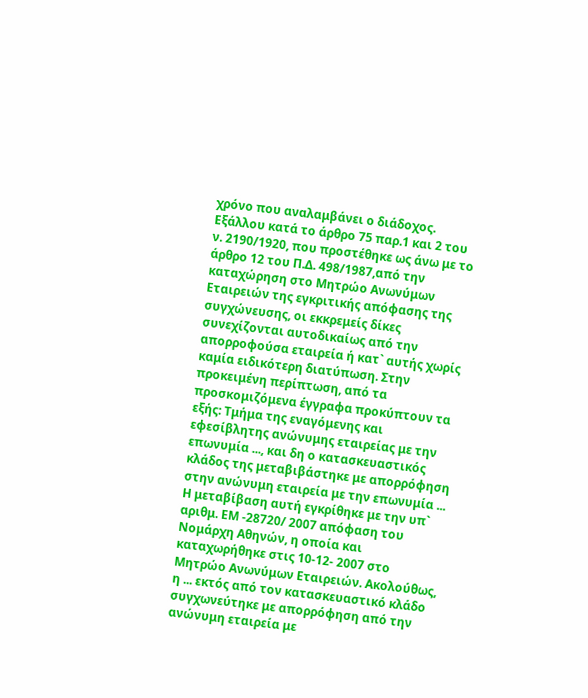χρόνο που αναλαμβάνει ο διάδοχος. Εξάλλου κατά το άρθρο 75 παρ.1 και 2 του ν. 2190/1920, που προστέθηκε ως άνω με το άρθρο 12 του Π.Δ. 498/1987,από την καταχώρηση στο Μητρώο Ανωνύμων Εταιρειών της εγκριτικής απόφασης της συγχώνευσης, οι εκκρεμείς δίκες συνεχίζονται αυτοδικαίως από την απορροφούσα εταιρεία ή κατ` αυτής χωρίς καμία ειδικότερη διατύπωση. Στην προκειμένη περίπτωση, από τα προσκομιζόμενα έγγραφα προκύπτουν τα εξής: Τμήμα της εναγόμενης και εφεσίβλητης ανώνυμης εταιρείας με την επωνυμία ..., και δη ο κατασκευαστικός κλάδος της μεταβιβάστηκε με απορρόφηση στην ανώνυμη εταιρεία με την επωνυμία ... Η μεταβίβαση αυτή εγκρίθηκε με την υπ` αριθμ. ΕΜ -28720/ 2007 απόφαση του Νομάρχη Αθηνών, η οποία και καταχωρήθηκε στις 10-12- 2007 στο Μητρώο Ανωνύμων Εταιρειών. Ακολούθως, η ... εκτός από τον κατασκευαστικό κλάδο συγχωνεύτηκε με απορρόφηση από την ανώνυμη εταιρεία με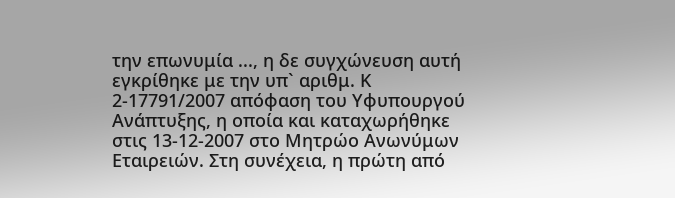την επωνυμία ..., η δε συγχώνευση αυτή εγκρίθηκε με την υπ` αριθμ. Κ 2-17791/2007 απόφαση του Υφυπουργού Ανάπτυξης, η οποία και καταχωρήθηκε στις 13-12-2007 στο Μητρώο Ανωνύμων Εταιρειών. Στη συνέχεια, η πρώτη από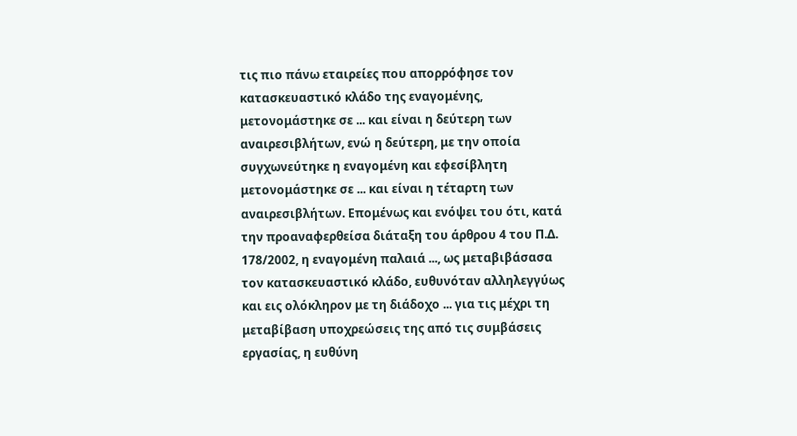τις πιο πάνω εταιρείες που απορρόφησε τον κατασκευαστικό κλάδο της εναγομένης, μετονομάστηκε σε ... και είναι η δεύτερη των αναιρεσιβλήτων, ενώ η δεύτερη, με την οποία συγχωνεύτηκε η εναγομένη και εφεσίβλητη μετονομάστηκε σε ... και είναι η τέταρτη των αναιρεσιβλήτων. Επομένως και ενόψει του ότι, κατά την προαναφερθείσα διάταξη του άρθρου 4 του Π.Δ. 178/2002, η εναγομένη παλαιά ..., ως μεταβιβάσασα τον κατασκευαστικό κλάδο, ευθυνόταν αλληλεγγύως και εις ολόκληρον με τη διάδοχο ... για τις μέχρι τη μεταβίβαση υποχρεώσεις της από τις συμβάσεις εργασίας, η ευθύνη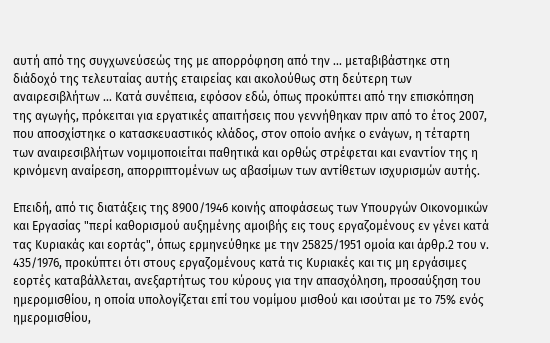αυτή από της συγχωνεύσεώς της με απορρόφηση από την ... μεταβιβάστηκε στη διάδοχό της τελευταίας αυτής εταιρείας και ακολούθως στη δεύτερη των αναιρεσιβλήτων ... Κατά συνέπεια, εφόσον εδώ, όπως προκύπτει από την επισκόπηση της αγωγής, πρόκειται για εργατικές απαιτήσεις που γεννήθηκαν πριν από το έτος 2007, που αποσχίστηκε ο κατασκευαστικός κλάδος, στον οποίο ανήκε ο ενάγων, η τέταρτη των αναιρεσιβλήτων νομιμοποιείται παθητικά και ορθώς στρέφεται και εναντίον της η κρινόμενη αναίρεση, απορριπτομένων ως αβασίμων των αντίθετων ισχυρισμών αυτής.

Επειδή, από τις διατάξεις της 8900/1946 κοινής αποφάσεως των Υπουργών Οικονομικών και Εργασίας "περί καθορισμού αυξημένης αμοιβής εις τους εργαζομένους εν γένει κατά τας Κυριακάς και εορτάς", όπως ερμηνεύθηκε με την 25825/1951 ομοία και άρθρ.2 του ν. 435/1976, προκύπτει ότι στους εργαζομένους κατά τις Κυριακές και τις μη εργάσιμες εορτές καταβάλλεται, ανεξαρτήτως του κύρους για την απασχόληση, προσαύξηση του ημερομισθίου, η οποία υπολογίζεται επί του νομίμου μισθού και ισούται με το 75% ενός ημερομισθίου,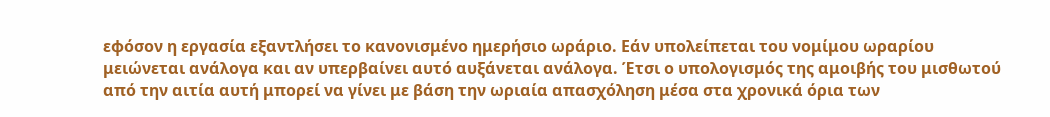εφόσον η εργασία εξαντλήσει το κανονισμένο ημερήσιο ωράριο. Εάν υπολείπεται του νομίμου ωραρίου μειώνεται ανάλογα και αν υπερβαίνει αυτό αυξάνεται ανάλογα. Έτσι ο υπολογισμός της αμοιβής του μισθωτού από την αιτία αυτή μπορεί να γίνει με βάση την ωριαία απασχόληση μέσα στα χρονικά όρια των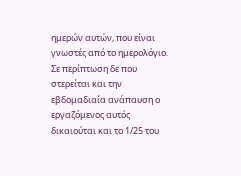ημερών αυτών, που είναι γνωστές από το ημερολόγιο. Σε περίπτωση δε που στερείται και την εβδομαδιαία ανάπαυση ο εργαζόμενος αυτός δικαιούται και το 1/25 του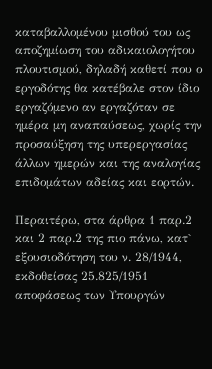καταβαλλομένου μισθού του ως αποζημίωση του αδικαιολογήτου πλουτισμού, δηλαδή καθετί που ο εργοδότης θα κατέβαλε στον ίδιο εργαζόμενο αν εργαζόταν σε ημέρα μη αναπαύσεως, χωρίς την προσαύξηση της υπερεργασίας άλλων ημερών και της αναλογίας επιδομάτων αδείας και εορτών.

Περαιτέρω, στα άρθρα 1 παρ.2 και 2 παρ.2 της πιο πάνω, κατ` εξουσιοδότηση του ν. 28/1944, εκδοθείσας 25.825/1951 αποφάσεως των Υπουργών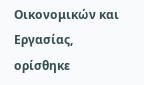Οικονομικών και Εργασίας, ορίσθηκε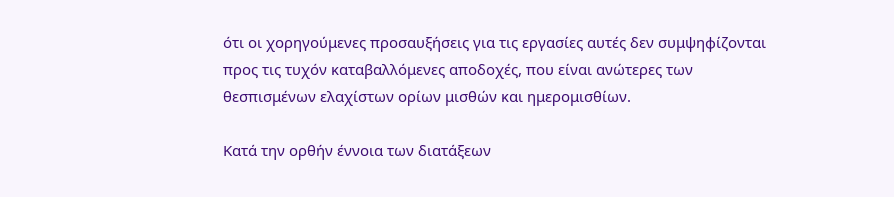ότι οι χορηγούμενες προσαυξήσεις για τις εργασίες αυτές δεν συμψηφίζονται προς τις τυχόν καταβαλλόμενες αποδοχές, που είναι ανώτερες των θεσπισμένων ελαχίστων ορίων μισθών και ημερομισθίων.

Κατά την ορθήν έννοια των διατάξεων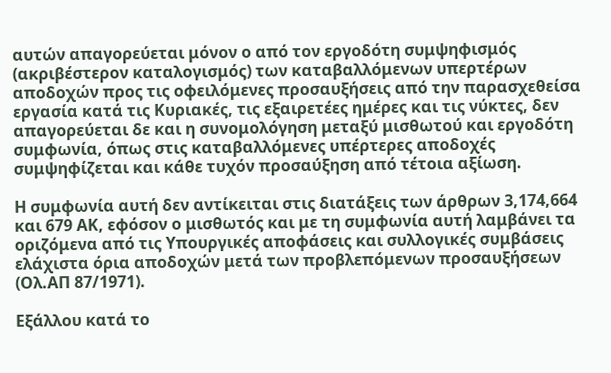αυτών απαγορεύεται μόνον ο από τον εργοδότη συμψηφισμός (ακριβέστερον καταλογισμός) των καταβαλλόμενων υπερτέρων αποδοχών προς τις οφειλόμενες προσαυξήσεις από την παρασχεθείσα εργασία κατά τις Κυριακές, τις εξαιρετέες ημέρες και τις νύκτες, δεν απαγορεύεται δε και η συνομολόγηση μεταξύ μισθωτού και εργοδότη συμφωνία, όπως στις καταβαλλόμενες υπέρτερες αποδοχές συμψηφίζεται και κάθε τυχόν προσαύξηση από τέτοια αξίωση.

Η συμφωνία αυτή δεν αντίκειται στις διατάξεις των άρθρων 3,174,664 και 679 ΑΚ, εφόσον ο μισθωτός και με τη συμφωνία αυτή λαμβάνει τα οριζόμενα από τις Υπουργικές αποφάσεις και συλλογικές συμβάσεις ελάχιστα όρια αποδοχών μετά των προβλεπόμενων προσαυξήσεων (Ολ.ΑΠ 87/1971).

Εξάλλου κατά το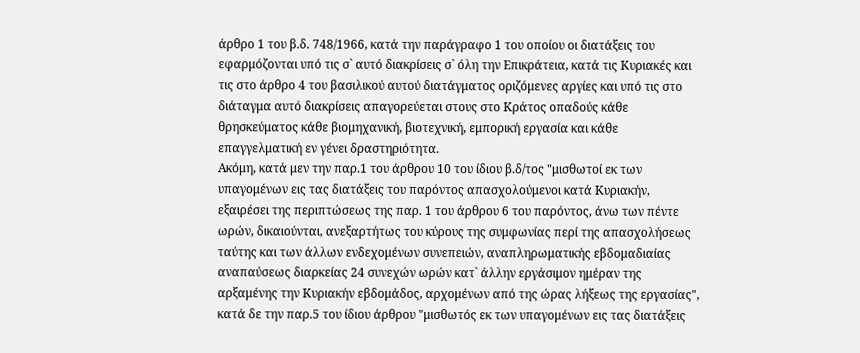άρθρο 1 του β.δ. 748/1966, κατά την παράγραφο 1 του οποίου οι διατάξεις του εφαρμόζονται υπό τις σ` αυτό διακρίσεις σ` όλη την Επικράτεια, κατά τις Κυριακές και τις στο άρθρο 4 του βασιλικού αυτού διατάγματος οριζόμενες αργίες και υπό τις στο διάταγμα αυτό διακρίσεις απαγορεύεται στους στο Κράτος οπαδούς κάθε θρησκεύματος κάθε βιομηχανική, βιοτεχνική, εμπορική εργασία και κάθε επαγγελματική εν γένει δραστηριότητα.
Ακόμη, κατά μεν την παρ.1 του άρθρου 10 του ίδιου β.δ/τος "μισθωτοί εκ των υπαγομένων εις τας διατάξεις του παρόντος απασχολούμενοι κατά Κυριακήν, εξαιρέσει της περιπτώσεως της παρ. 1 του άρθρου 6 του παρόντος, άνω των πέντε ωρών, δικαιούνται, ανεξαρτήτως του κύρους της συμφωνίας περί της απασχολήσεως ταύτης και των άλλων ενδεχομένων συνεπειών, αναπληρωματικής εβδομαδιαίας αναπαύσεως διαρκείας 24 συνεχών ωρών κατ` άλλην εργάσιμον ημέραν της αρξαμένης την Κυριακήν εβδομάδος, αρχομένων από της ώρας λήξεως της εργασίας", κατά δε την παρ.5 του ίδιου άρθρου "μισθωτός εκ των υπαγομένων εις τας διατάξεις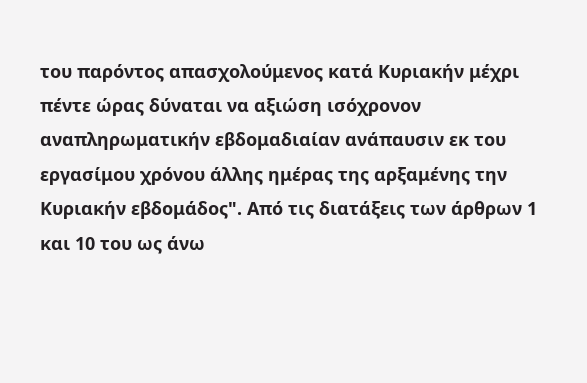του παρόντος απασχολούμενος κατά Κυριακήν μέχρι πέντε ώρας δύναται να αξιώση ισόχρονον αναπληρωματικήν εβδομαδιαίαν ανάπαυσιν εκ του εργασίμου χρόνου άλλης ημέρας της αρξαμένης την Κυριακήν εβδομάδος". Από τις διατάξεις των άρθρων 1 και 10 του ως άνω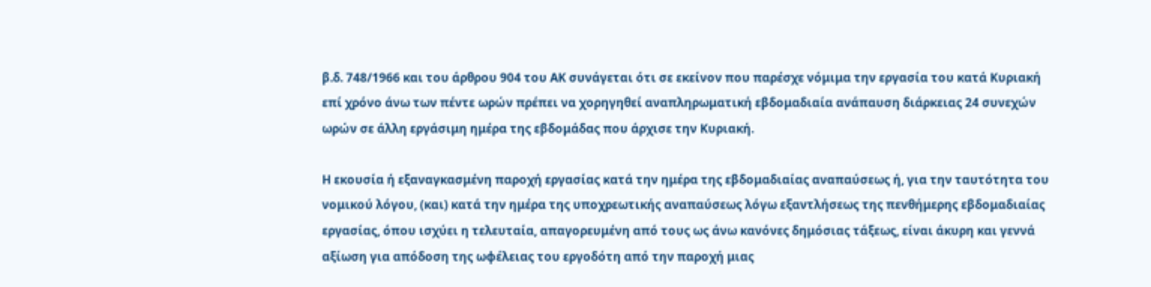β.δ. 748/1966 και του άρθρου 904 του ΑΚ συνάγεται ότι σε εκείνον που παρέσχε νόμιμα την εργασία του κατά Κυριακή επί χρόνο άνω των πέντε ωρών πρέπει να χορηγηθεί αναπληρωματική εβδομαδιαία ανάπαυση διάρκειας 24 συνεχών ωρών σε άλλη εργάσιμη ημέρα της εβδομάδας που άρχισε την Κυριακή.

Η εκουσία ή εξαναγκασμένη παροχή εργασίας κατά την ημέρα της εβδομαδιαίας αναπαύσεως ή, για την ταυτότητα του νομικού λόγου, (και) κατά την ημέρα της υποχρεωτικής αναπαύσεως λόγω εξαντλήσεως της πενθήμερης εβδομαδιαίας εργασίας, όπου ισχύει η τελευταία, απαγορευμένη από τους ως άνω κανόνες δημόσιας τάξεως, είναι άκυρη και γεννά αξίωση για απόδοση της ωφέλειας του εργοδότη από την παροχή μιας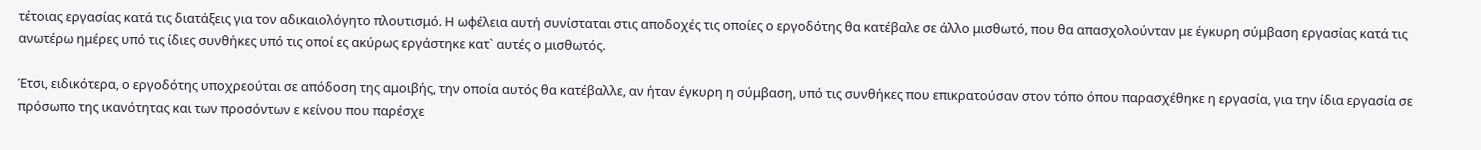τέτοιας εργασίας κατά τις διατάξεις για τον αδικαιολόγητο πλουτισμό. Η ωφέλεια αυτή συνίσταται στις αποδοχές τις οποίες ο εργοδότης θα κατέβαλε σε άλλο μισθωτό, που θα απασχολούνταν με έγκυρη σύμβαση εργασίας κατά τις ανωτέρω ημέρες υπό τις ίδιες συνθήκες υπό τις οποί ες ακύρως εργάστηκε κατ` αυτές ο μισθωτός.

Έτσι, ειδικότερα, ο εργοδότης υποχρεούται σε απόδοση της αμοιβής, την οποία αυτός θα κατέβαλλε, αν ήταν έγκυρη η σύμβαση, υπό τις συνθήκες που επικρατούσαν στον τόπο όπου παρασχέθηκε η εργασία, για την ίδια εργασία σε πρόσωπο της ικανότητας και των προσόντων ε κείνου που παρέσχε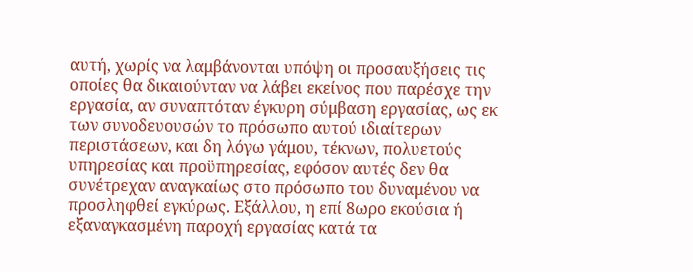αυτή, χωρίς να λαμβάνονται υπόψη οι προσαυξήσεις τις οποίες θα δικαιούνταν να λάβει εκείνος που παρέσχε την εργασία, αν συναπτόταν έγκυρη σύμβαση εργασίας, ως εκ των συνοδευουσών το πρόσωπο αυτού ιδιαίτερων περιστάσεων, και δη λόγω γάμου, τέκνων, πολυετούς υπηρεσίας και προϋπηρεσίας, εφόσον αυτές δεν θα συνέτρεχαν αναγκαίως στο πρόσωπο του δυναμένου να προσληφθεί εγκύρως. Εξάλλου, η επί 8ωρο εκούσια ή εξαναγκασμένη παροχή εργασίας κατά τα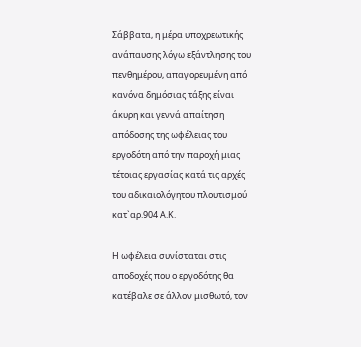Σάββατα, η μέρα υποχρεωτικής ανάπαυσης λόγω εξάντλησης του πενθημέρου, απαγορευμένη από κανόνα δημόσιας τάξης είναι άκυρη και γεννά απαίτηση απόδοσης της ωφέλειας του εργοδότη από την παροχή μιας τέτοιας εργασίας κατά τις αρχές του αδικαιολόγητου πλουτισμού κατ`αρ.904 Α.Κ.

Η ωφέλεια συνίσταται στις αποδοχές που ο εργοδότης θα κατέβαλε σε άλλον μισθωτό, τον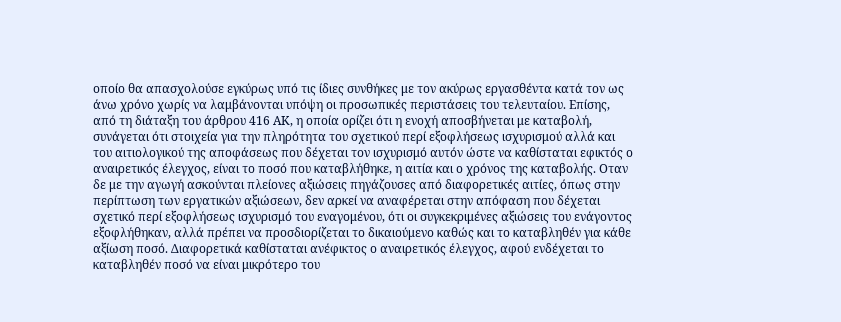οποίο θα απασχολούσε εγκύρως υπό τις ίδιες συνθήκες με τον ακύρως εργασθέντα κατά τον ως άνω χρόνο χωρίς να λαμβάνονται υπόψη οι προσωπικές περιστάσεις του τελευταίου. Επίσης, από τη διάταξη του άρθρου 416 ΑΚ, η οποία ορίζει ότι η ενοχή αποσβήνεται με καταβολή, συνάγεται ότι στοιχεία για την πληρότητα του σχετικού περί εξοφλήσεως ισχυρισμού αλλά και του αιτιολογικού της αποφάσεως που δέχεται τον ισχυρισμό αυτόν ώστε να καθίσταται εφικτός ο αναιρετικός έλεγχος, είναι το ποσό που καταβλήθηκε, η αιτία και ο χρόνος της καταβολής. Οταν δε με την αγωγή ασκούνται πλείονες αξιώσεις πηγάζουσες από διαφορετικές αιτίες, όπως στην περίπτωση των εργατικών αξιώσεων, δεν αρκεί να αναφέρεται στην απόφαση που δέχεται σχετικό περί εξοφλήσεως ισχυρισμό του εναγομένου, ότι οι συγκεκριμένες αξιώσεις του ενάγοντος εξοφλήθηκαν, αλλά πρέπει να προσδιορίζεται το δικαιούμενο καθώς και το καταβληθέν για κάθε αξίωση ποσό. Διαφορετικά καθίσταται ανέφικτος ο αναιρετικός έλεγχος, αφού ενδέχεται το καταβληθέν ποσό να είναι μικρότερο του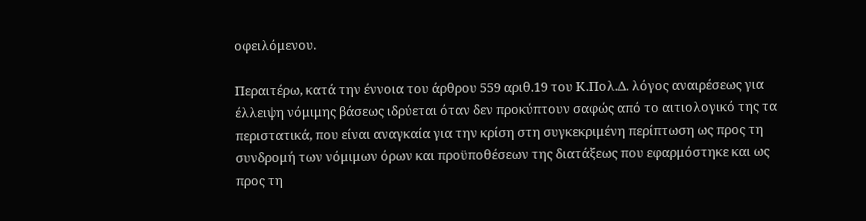οφειλόμενου.

Περαιτέρω, κατά την έννοια του άρθρου 559 αριθ.19 του Κ.Πολ.Δ. λόγος αναιρέσεως για έλλειψη νόμιμης βάσεως ιδρύεται όταν δεν προκύπτουν σαφώς από το αιτιολογικό της τα περιστατικά, που είναι αναγκαία για την κρίση στη συγκεκριμένη περίπτωση ως προς τη συνδρομή των νόμιμων όρων και προϋποθέσεων της διατάξεως που εφαρμόστηκε και ως προς τη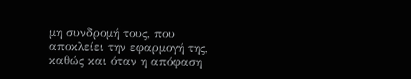μη συνδρομή τους, που αποκλείει την εφαρμογή της, καθώς και όταν η απόφαση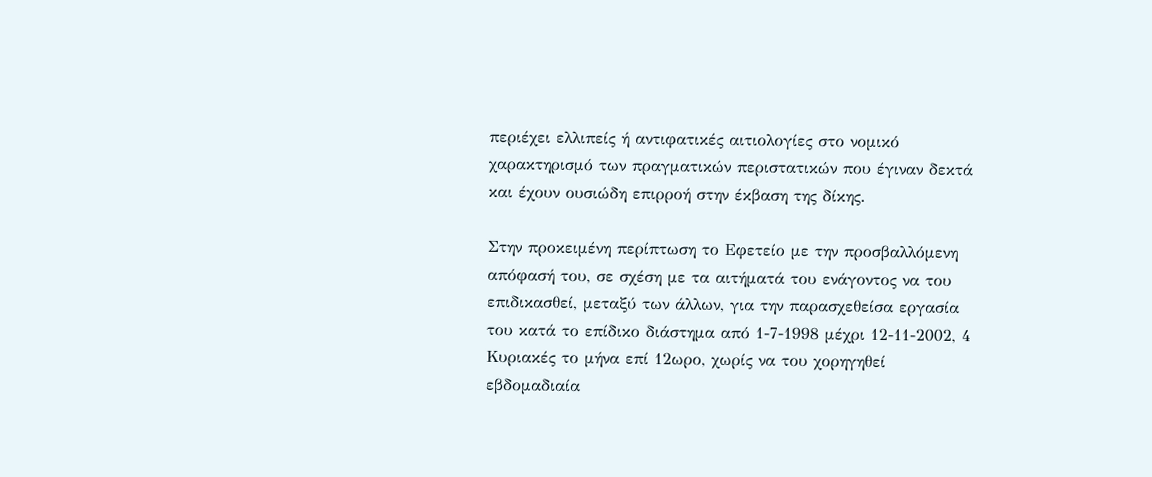περιέχει ελλιπείς ή αντιφατικές αιτιολογίες στο νομικό χαρακτηρισμό των πραγματικών περιστατικών που έγιναν δεκτά και έχουν ουσιώδη επιρροή στην έκβαση της δίκης.

Στην προκειμένη περίπτωση το Εφετείο με την προσβαλλόμενη απόφασή του, σε σχέση με τα αιτήματά του ενάγοντος να του επιδικασθεί, μεταξύ των άλλων, για την παρασχεθείσα εργασία του κατά το επίδικο διάστημα από 1-7-1998 μέχρι 12-11-2002, 4 Κυριακές το μήνα επί 12ωρο, χωρίς να του χορηγηθεί εβδομαδιαία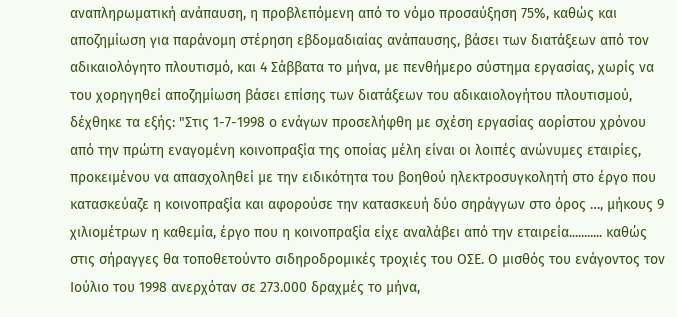αναπληρωματική ανάπαυση, η προβλεπόμενη από το νόμο προσαύξηση 75%, καθώς και αποζημίωση για παράνομη στέρηση εβδομαδιαίας ανάπαυσης, βάσει των διατάξεων από τον αδικαιολόγητο πλουτισμό, και 4 Σάββατα το μήνα, με πενθήμερο σύστημα εργασίας, χωρίς να του χορηγηθεί αποζημίωση βάσει επίσης των διατάξεων του αδικαιολογήτου πλουτισμού, δέχθηκε τα εξής: "Στις 1-7-1998 ο ενάγων προσελήφθη με σχέση εργασίας αορίστου χρόνου από την πρώτη εναγομένη κοινοπραξία της οποίας μέλη είναι οι λοιπές ανώνυμες εταιρίες, προκειμένου να απασχοληθεί με την ειδικότητα του βοηθού ηλεκτροσυγκολητή στο έργο που κατασκεύαζε η κοινοπραξία και αφορούσε την κατασκευή δύο σηράγγων στο όρος …, μήκους 9 χιλιομέτρων η καθεμία, έργο που η κοινοπραξία είχε αναλάβει από την εταιρεία........... καθώς στις σήραγγες θα τοποθετούντο σιδηροδρομικές τροχιές του ΟΣΕ. Ο μισθός του ενάγοντος τον Ιούλιο του 1998 ανερχόταν σε 273.000 δραχμές το μήνα,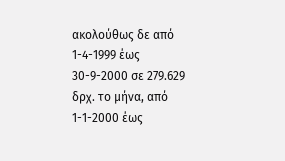ακολούθως δε από 1-4-1999 έως 30-9-2000 σε 279.629 δρχ. το μήνα, από 1-1-2000 έως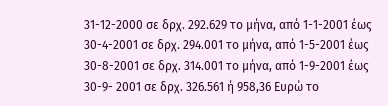31-12-2000 σε δρχ. 292.629 το μήνα, από 1-1-2001 έως 30-4-2001 σε δρχ. 294.001 το μήνα, από 1-5-2001 έως 30-8-2001 σε δρχ. 314.001 το μήνα, από 1-9-2001 έως 30-9- 2001 σε δρχ. 326.561 ή 958,36 Ευρώ το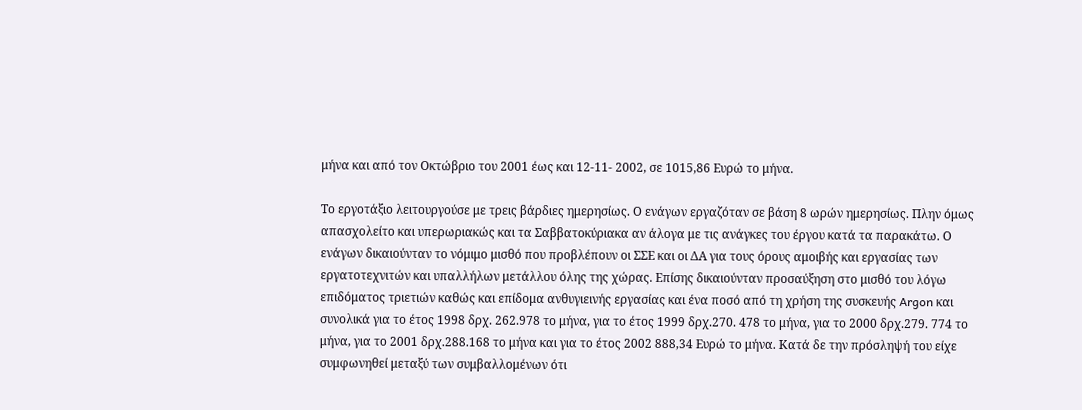μήνα και από τον Οκτώβριο του 2001 έως και 12-11- 2002, σε 1015,86 Ευρώ το μήνα.

Το εργοτάξιο λειτουργούσε με τρεις βάρδιες ημερησίως. Ο ενάγων εργαζόταν σε βάση 8 ωρών ημερησίως. Πλην όμως απασχολείτο και υπερωριακώς και τα Σαββατοκύριακα αν άλογα με τις ανάγκες του έργου κατά τα παρακάτω. Ο ενάγων δικαιούνταν το νόμιμο μισθό που προβλέπουν οι ΣΣΕ και οι ΔΑ για τους όρους αμοιβής και εργασίας των εργατοτεχνιτών και υπαλλήλων μετάλλου όλης της χώρας. Επίσης δικαιούνταν προσαύξηση στο μισθό του λόγω επιδόματος τριετιών καθώς και επίδομα ανθυγιεινής εργασίας και ένα ποσό από τη χρήση της συσκευής Argon και συνολικά για το έτος 1998 δρχ. 262.978 το μήνα, για το έτος 1999 δρχ.270. 478 το μήνα, για το 2000 δρχ.279. 774 το μήνα, για το 2001 δρχ.288.168 το μήνα και για το έτος 2002 888,34 Ευρώ το μήνα. Κατά δε την πρόσληψή του είχε συμφωνηθεί μεταξύ των συμβαλλομένων ότι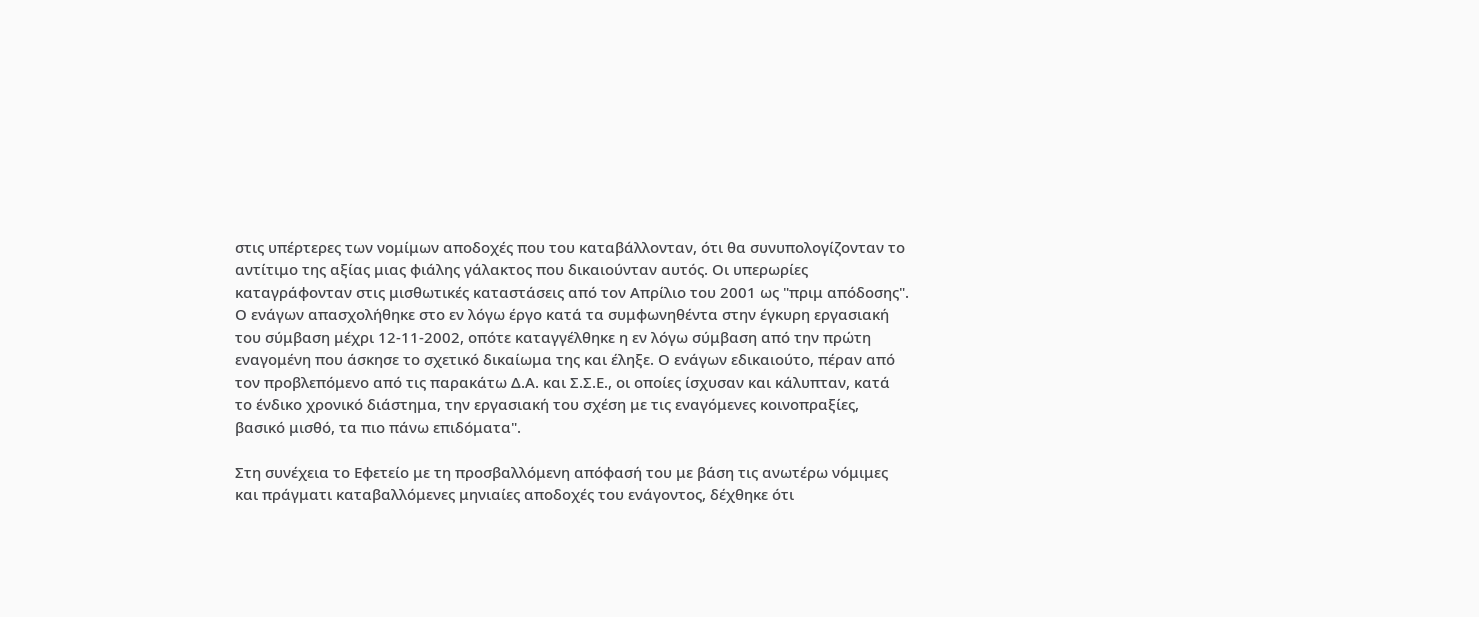στις υπέρτερες των νομίμων αποδοχές που του καταβάλλονταν, ότι θα συνυπολογίζονταν το αντίτιμο της αξίας μιας φιάλης γάλακτος που δικαιούνταν αυτός. Οι υπερωρίες καταγράφονταν στις μισθωτικές καταστάσεις από τον Απρίλιο του 2001 ως "πριμ απόδοσης". Ο ενάγων απασχολήθηκε στο εν λόγω έργο κατά τα συμφωνηθέντα στην έγκυρη εργασιακή του σύμβαση μέχρι 12-11-2002, οπότε καταγγέλθηκε η εν λόγω σύμβαση από την πρώτη εναγομένη που άσκησε το σχετικό δικαίωμα της και έληξε. Ο ενάγων εδικαιούτο, πέραν από τον προβλεπόμενο από τις παρακάτω Δ.Α. και Σ.Σ.Ε., οι οποίες ίσχυσαν και κάλυπταν, κατά το ένδικο χρονικό διάστημα, την εργασιακή του σχέση με τις εναγόμενες κοινοπραξίες, βασικό μισθό, τα πιο πάνω επιδόματα".

Στη συνέχεια το Εφετείο με τη προσβαλλόμενη απόφασή του με βάση τις ανωτέρω νόμιμες και πράγματι καταβαλλόμενες μηνιαίες αποδοχές του ενάγοντος, δέχθηκε ότι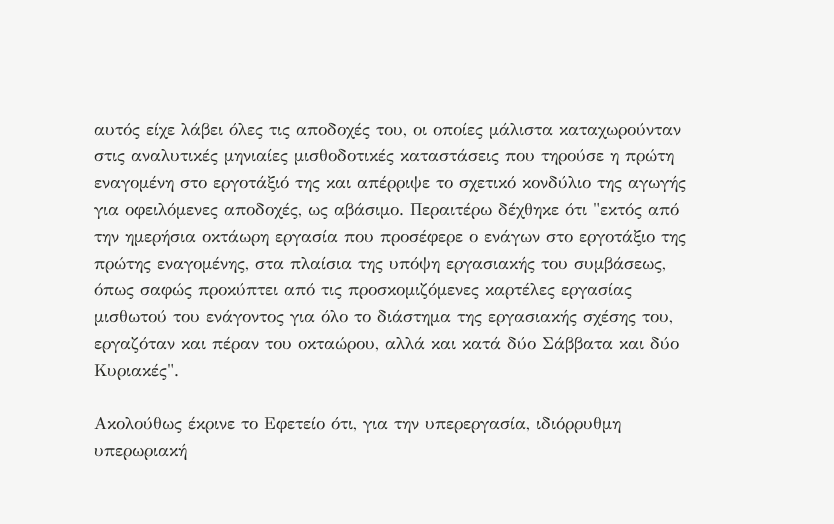αυτός είχε λάβει όλες τις αποδοχές του, οι οποίες μάλιστα καταχωρούνταν στις αναλυτικές μηνιαίες μισθοδοτικές καταστάσεις που τηρούσε η πρώτη εναγομένη στο εργοτάξιό της και απέρριψε το σχετικό κονδύλιο της αγωγής για οφειλόμενες αποδοχές, ως αβάσιμο. Περαιτέρω δέχθηκε ότι "εκτός από την ημερήσια οκτάωρη εργασία που προσέφερε ο ενάγων στο εργοτάξιο της πρώτης εναγομένης, στα πλαίσια της υπόψη εργασιακής του συμβάσεως, όπως σαφώς προκύπτει από τις προσκομιζόμενες καρτέλες εργασίας μισθωτού του ενάγοντος για όλο το διάστημα της εργασιακής σχέσης του, εργαζόταν και πέραν του οκταώρου, αλλά και κατά δύο Σάββατα και δύο Κυριακές".

Ακολούθως έκρινε το Εφετείο ότι, για την υπερεργασία, ιδιόρρυθμη υπερωριακή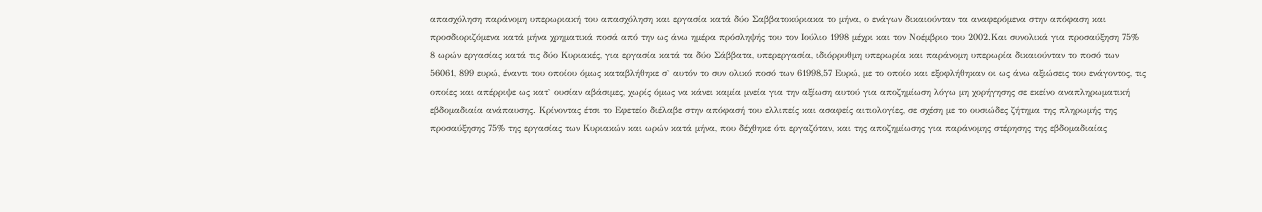απασχόληση παράνομη υπερωριακή του απασχόληση και εργασία κατά δύο Σαββατοκύριακα το μήνα, ο ενάγων δικαιούνταν τα αναφερόμενα στην απόφαση και προσδιοριζόμενα κατά μήνα χρηματικά ποσά από την ως άνω ημέρα πρόσληψής του τον Ιούλιο 1998 μέχρι και τον Νοέμβριο του 2002.Και συνολικά για προσαύξηση 75% 8 ωρών εργασίας κατά τις δύο Κυριακές, για εργασία κατά τα δύο Σάββατα, υπερεργασία, ιδιόρρυθμη υπερωρία και παράνομη υπερωρία δικαιούνταν το ποσό των 56061, 899 ευρώ, έναντι του οποίου όμως καταβλήθηκε σ` αυτόν το συν ολικό ποσό των 61998,57 Ευρώ, με το οποίο και εξοφλήθηκαν οι ως άνω αξιώσεις του ενάγοντος, τις οποίες και απέρριψε ως κατ` ουσίαν αβάσιμες, χωρίς όμως να κάνει καμία μνεία για την αξίωση αυτού για αποζημίωση λόγω μη χορήγησης σε εκείνο αναπληρωματική εβδομαδιαία ανάπαυσης. Κρίνοντας έτσι το Εφετείο διέλαβε στην απόφασή του ελλιπείς και ασαφείς αιτιολογίες, σε σχέση με το ουσιώδες ζήτημα της πληρωμής της προσαύξησης 75% της εργασίας των Κυριακών και ωρών κατά μήνα, που δέχθηκε ότι εργαζόταν, και της αποζημίωσης για παράνομης στέρησης της εβδομαδιαίας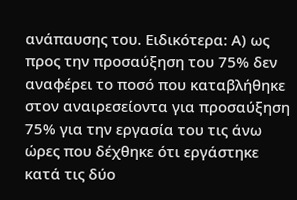ανάπαυσης του. Ειδικότερα: Α) ως προς την προσαύξηση του 75% δεν αναφέρει το ποσό που καταβλήθηκε στον αναιρεσείοντα για προσαύξηση 75% για την εργασία του τις άνω ώρες που δέχθηκε ότι εργάστηκε κατά τις δύο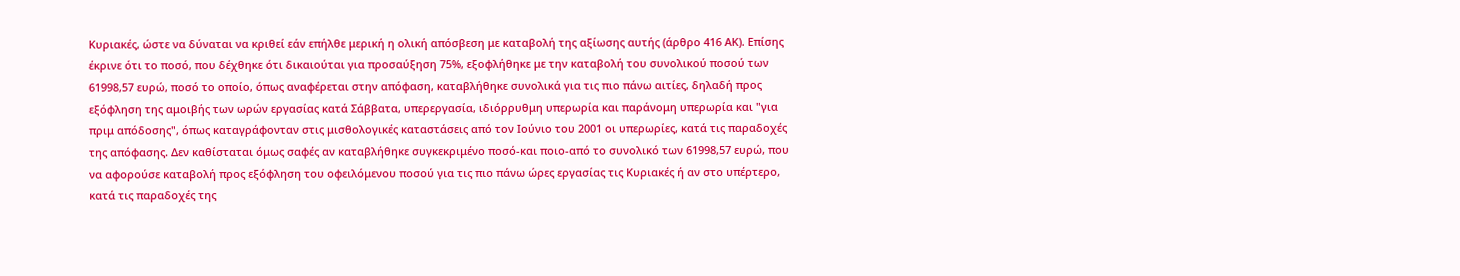Κυριακές, ώστε να δύναται να κριθεί εάν επήλθε μερική η ολική απόσβεση με καταβολή της αξίωσης αυτής (άρθρο 416 ΑΚ). Επίσης έκρινε ότι το ποσό, που δέχθηκε ότι δικαιούται για προσαύξηση 75%, εξοφλήθηκε με την καταβολή του συνολικού ποσού των 61998,57 ευρώ, ποσό το οποίο, όπως αναφέρεται στην απόφαση, καταβλήθηκε συνολικά για τις πιο πάνω αιτίες, δηλαδή προς εξόφληση της αμοιβής των ωρών εργασίας κατά Σάββατα, υπερεργασία, ιδιόρρυθμη υπερωρία και παράνομη υπερωρία και "για πριμ απόδοσης", όπως καταγράφονταν στις μισθολογικές καταστάσεις από τον Ιούνιο του 2001 οι υπερωρίες, κατά τις παραδοχές της απόφασης. Δεν καθίσταται όμως σαφές αν καταβλήθηκε συγκεκριμένο ποσό-και ποιο-από το συνολικό των 61998,57 ευρώ, που να αφορούσε καταβολή προς εξόφληση του οφειλόμενου ποσού για τις πιο πάνω ώρες εργασίας τις Κυριακές ή αν στο υπέρτερο, κατά τις παραδοχές της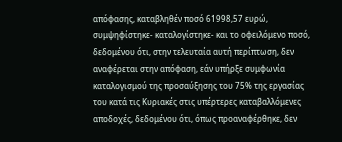απόφασης, καταβληθέν ποσό 61998,57 ευρώ, συμψηφίστηκε- καταλογίστηκε- και το οφειλόμενο ποσό, δεδομένου ότι, στην τελευταία αυτή περίπτωση, δεν αναφέρεται στην απόφαση, εάν υπήρξε συμφωνία καταλογισμού της προσαύξησης του 75% της εργασίας του κατά τις Κυριακές στις υπέρτερες καταβαλλόμενες αποδοχές, δεδομένου ότι, όπως προαναφέρθηκε, δεν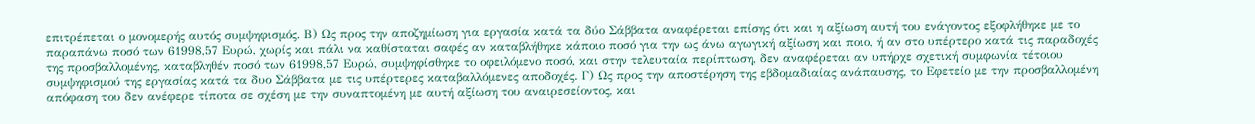επιτρέπεται ο μονομερής αυτός συμψηφισμός. Β) Ως προς την αποζημίωση για εργασία κατά τα δύο Σάββατα αναφέρεται επίσης ότι και η αξίωση αυτή του ενάγοντος εξοφλήθηκε με το παραπάνω ποσό των 61998,57 Ευρώ, χωρίς και πάλι να καθίσταται σαφές αν καταβλήθηκε κάποιο ποσό για την ως άνω αγωγική αξίωση και ποιο, ή αν στο υπέρτερο κατά τις παραδοχές της προσβαλλομένης, καταβληθέν ποσό των 61998,57 Ευρώ, συμψηφίσθηκε το οφειλόμενο ποσό, και στην τελευταία περίπτωση, δεν αναφέρεται αν υπήρχε σχετική συμφωνία τέτοιου συμψηφισμού της εργασίας κατά τα δυο Σάββατα με τις υπέρτερες καταβαλλόμενες αποδοχές. Γ) Ως προς την αποστέρηση της εβδομαδιαίας ανάπαυσης, το Εφετείο με την προσβαλλομένη απόφαση του δεν ανέφερε τίποτα σε σχέση με την συναπτομένη με αυτή αξίωση του αναιρεσείοντος, και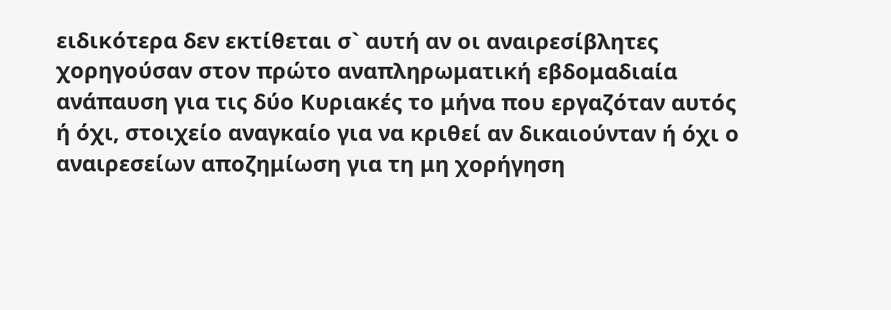ειδικότερα δεν εκτίθεται σ` αυτή αν οι αναιρεσίβλητες χορηγούσαν στον πρώτο αναπληρωματική εβδομαδιαία ανάπαυση για τις δύο Κυριακές το μήνα που εργαζόταν αυτός ή όχι, στοιχείο αναγκαίο για να κριθεί αν δικαιούνταν ή όχι ο αναιρεσείων αποζημίωση για τη μη χορήγηση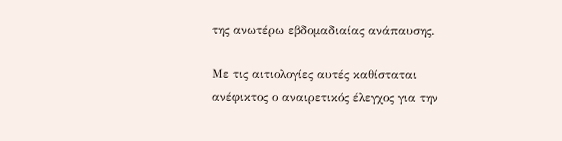της ανωτέρω εβδομαδιαίας ανάπαυσης.

Με τις αιτιολογίες αυτές καθίσταται ανέφικτος ο αναιρετικός έλεγχος για την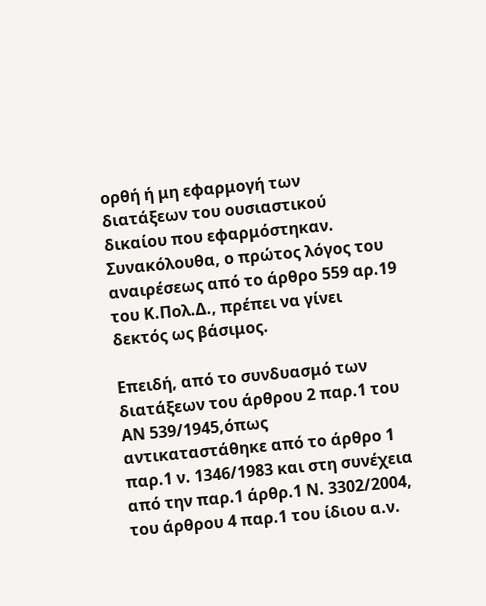ορθή ή μη εφαρμογή των διατάξεων του ουσιαστικού δικαίου που εφαρμόστηκαν. Συνακόλουθα, ο πρώτος λόγος του αναιρέσεως από το άρθρο 559 αρ.19 του Κ.Πολ.Δ., πρέπει να γίνει δεκτός ως βάσιμος.

Επειδή, από το συνδυασμό των διατάξεων του άρθρου 2 παρ.1 του ΑΝ 539/1945,όπως αντικαταστάθηκε από το άρθρο 1 παρ.1 ν. 1346/1983 και στη συνέχεια από την παρ.1 άρθρ.1 Ν. 3302/2004, του άρθρου 4 παρ.1 του ίδιου α.ν.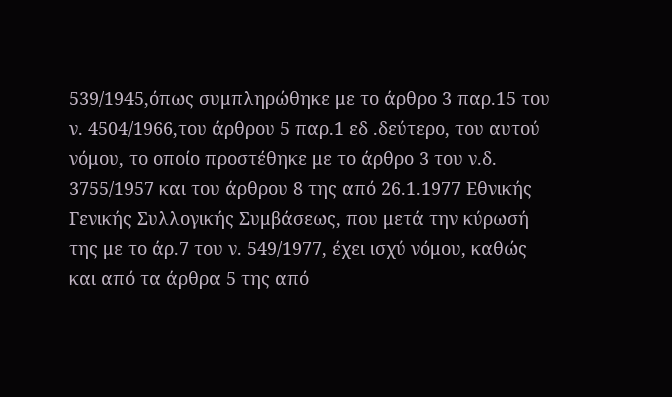539/1945,όπως συμπληρώθηκε με το άρθρο 3 παρ.15 του ν. 4504/1966,του άρθρου 5 παρ.1 εδ .δεύτερο, του αυτού νόμου, το οποίο προστέθηκε με το άρθρο 3 του ν.δ. 3755/1957 και του άρθρου 8 της από 26.1.1977 Εθνικής Γενικής Συλλογικής Συμβάσεως, που μετά την κύρωσή της με το άρ.7 του ν. 549/1977, έχει ισχύ νόμου, καθώς και από τα άρθρα 5 της από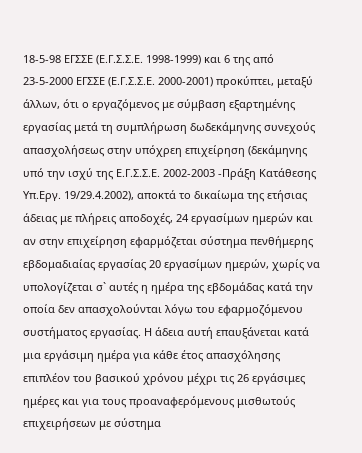18-5-98 ΕΓΣΣΕ (Ε.Γ.Σ.Σ.Ε. 1998-1999) και 6 της από 23-5-2000 ΕΓΣΣΕ (Ε.Γ.Σ.Σ.Ε. 2000-2001) προκύπτει, μεταξύ άλλων, ότι ο εργαζόμενος με σύμβαση εξαρτημένης εργασίας μετά τη συμπλήρωση δωδεκάμηνης συνεχούς απασχολήσεως στην υπόχρεη επιχείρηση (δεκάμηνης υπό την ισχύ της Ε.Γ.Σ.Σ.Ε. 2002-2003 -Πράξη Κατάθεσης Υπ.Εργ. 19/29.4.2002), αποκτά το δικαίωμα της ετήσιας άδειας με πλήρεις αποδοχές, 24 εργασίμων ημερών και αν στην επιχείρηση εφαρμόζεται σύστημα πενθήμερης εβδομαδιαίας εργασίας 20 εργασίμων ημερών, χωρίς να υπολογίζεται σ` αυτές η ημέρα της εβδομάδας κατά την οποία δεν απασχολούνται λόγω του εφαρμοζόμενου συστήματος εργασίας. Η άδεια αυτή επαυξάνεται κατά μια εργάσιμη ημέρα για κάθε έτος απασχόλησης επιπλέον του βασικού χρόνου μέχρι τις 26 εργάσιμες ημέρες και για τους προαναφερόμενους μισθωτούς επιχειρήσεων με σύστημα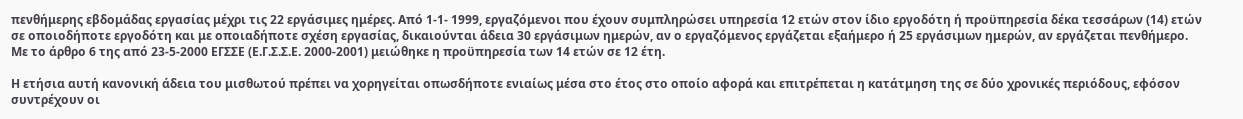πενθήμερης εβδομάδας εργασίας μέχρι τις 22 εργάσιμες ημέρες. Από 1-1- 1999, εργαζόμενοι που έχουν συμπληρώσει υπηρεσία 12 ετών στον ίδιο εργοδότη ή προϋπηρεσία δέκα τεσσάρων (14) ετών σε οποιοδήποτε εργοδότη και με οποιαδήποτε σχέση εργασίας, δικαιούνται άδεια 30 εργάσιμων ημερών, αν ο εργαζόμενος εργάζεται εξαήμερο ή 25 εργάσιμων ημερών, αν εργάζεται πενθήμερο. Με το άρθρο 6 της από 23-5-2000 ΕΓΣΣΕ (Ε.Γ.Σ.Σ.Ε. 2000-2001) μειώθηκε η προϋπηρεσία των 14 ετών σε 12 έτη.

Η ετήσια αυτή κανονική άδεια του μισθωτού πρέπει να χορηγείται οπωσδήποτε ενιαίως μέσα στο έτος στο οποίο αφορά και επιτρέπεται η κατάτμηση της σε δύο χρονικές περιόδους, εφόσον συντρέχουν οι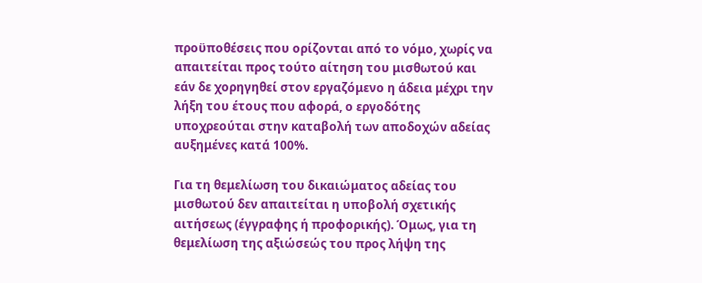προϋποθέσεις που ορίζονται από το νόμο, χωρίς να απαιτείται προς τούτο αίτηση του μισθωτού και εάν δε χορηγηθεί στον εργαζόμενο η άδεια μέχρι την λήξη του έτους που αφορά, ο εργοδότης υποχρεούται στην καταβολή των αποδοχών αδείας αυξημένες κατά 100%.

Για τη θεμελίωση του δικαιώματος αδείας του μισθωτού δεν απαιτείται η υποβολή σχετικής αιτήσεως (έγγραφης ή προφορικής). Όμως, για τη θεμελίωση της αξιώσεώς του προς λήψη της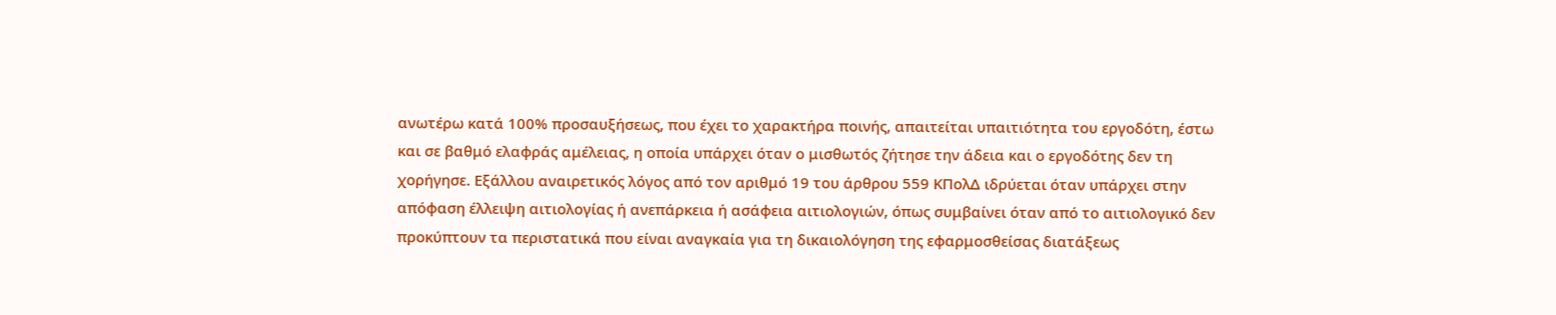ανωτέρω κατά 100% προσαυξήσεως, που έχει το χαρακτήρα ποινής, απαιτείται υπαιτιότητα του εργοδότη, έστω και σε βαθμό ελαφράς αμέλειας, η οποία υπάρχει όταν ο μισθωτός ζήτησε την άδεια και ο εργοδότης δεν τη χορήγησε. Εξάλλου αναιρετικός λόγος από τον αριθμό 19 του άρθρου 559 ΚΠολΔ ιδρύεται όταν υπάρχει στην απόφαση έλλειψη αιτιολογίας ή ανεπάρκεια ή ασάφεια αιτιολογιών, όπως συμβαίνει όταν από το αιτιολογικό δεν προκύπτουν τα περιστατικά που είναι αναγκαία για τη δικαιολόγηση της εφαρμοσθείσας διατάξεως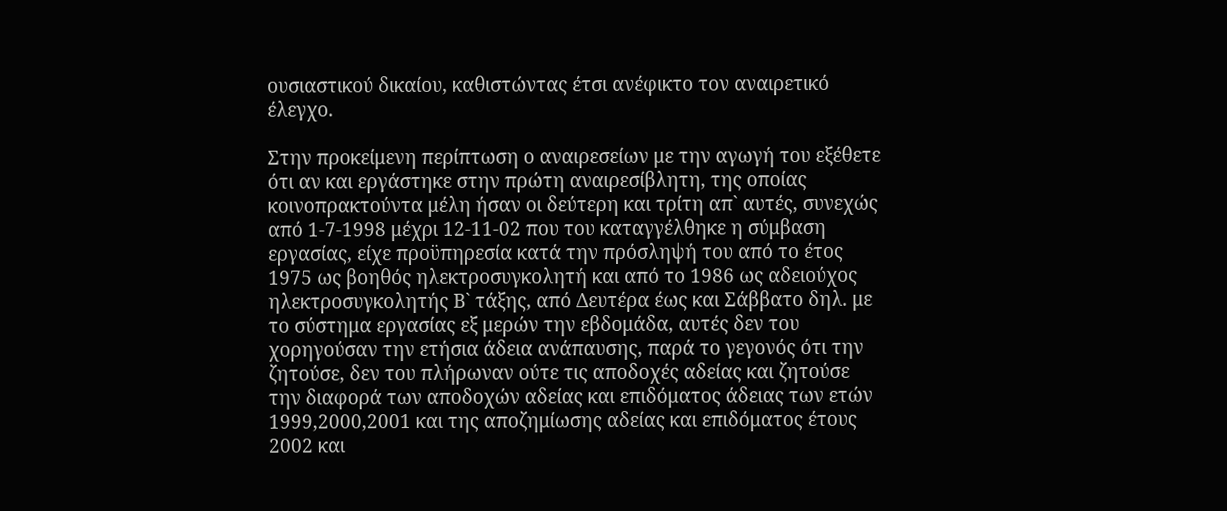ουσιαστικού δικαίου, καθιστώντας έτσι ανέφικτο τον αναιρετικό έλεγχο.

Στην προκείμενη περίπτωση ο αναιρεσείων με την αγωγή του εξέθετε ότι αν και εργάστηκε στην πρώτη αναιρεσίβλητη, της οποίας κοινοπρακτούντα μέλη ήσαν οι δεύτερη και τρίτη απ` αυτές, συνεχώς από 1-7-1998 μέχρι 12-11-02 που του καταγγέλθηκε η σύμβαση εργασίας, είχε προϋπηρεσία κατά την πρόσληψή του από το έτος 1975 ως βοηθός ηλεκτροσυγκολητή και από το 1986 ως αδειούχος ηλεκτροσυγκολητής Β` τάξης, από Δευτέρα έως και Σάββατο δηλ. με το σύστημα εργασίας εξ μερών την εβδομάδα, αυτές δεν του χορηγούσαν την ετήσια άδεια ανάπαυσης, παρά το γεγονός ότι την ζητούσε, δεν του πλήρωναν ούτε τις αποδοχές αδείας και ζητούσε την διαφορά των αποδοχών αδείας και επιδόματος άδειας των ετών 1999,2000,2001 και της αποζημίωσης αδείας και επιδόματος έτους 2002 και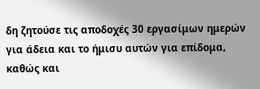δη ζητούσε τις αποδοχές 30 εργασίμων ημερών για άδεια και το ήμισυ αυτών για επίδομα, καθώς και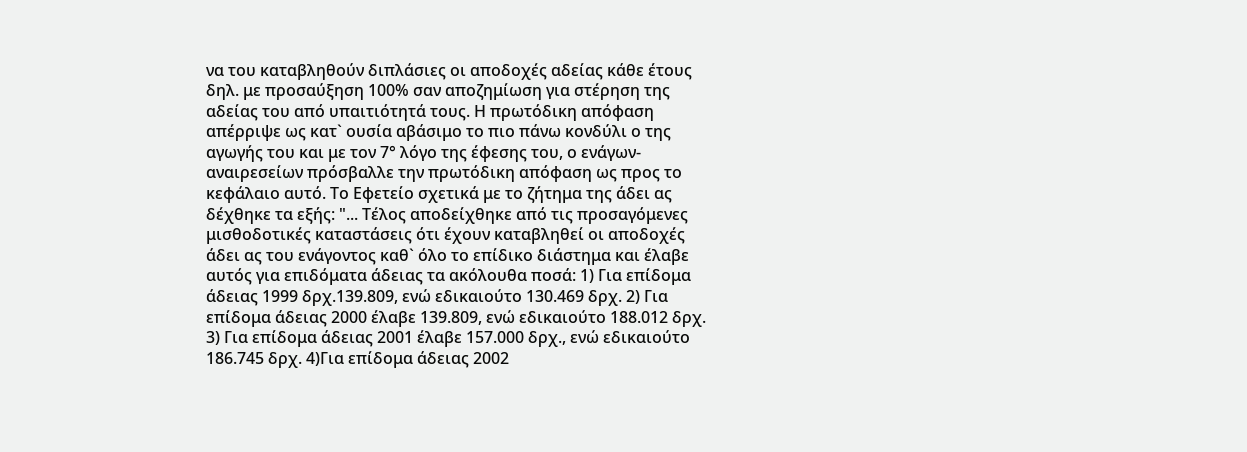να του καταβληθούν διπλάσιες οι αποδοχές αδείας κάθε έτους δηλ. με προσαύξηση 100% σαν αποζημίωση για στέρηση της αδείας του από υπαιτιότητά τους. Η πρωτόδικη απόφαση απέρριψε ως κατ` ουσία αβάσιμο το πιο πάνω κονδύλι ο της αγωγής του και με τον 7° λόγο της έφεσης του, ο ενάγων-αναιρεσείων πρόσβαλλε την πρωτόδικη απόφαση ως προς το κεφάλαιο αυτό. Το Εφετείο σχετικά με το ζήτημα της άδει ας δέχθηκε τα εξής: "... Τέλος αποδείχθηκε από τις προσαγόμενες μισθοδοτικές καταστάσεις ότι έχουν καταβληθεί οι αποδοχές άδει ας του ενάγοντος καθ` όλο το επίδικο διάστημα και έλαβε αυτός για επιδόματα άδειας τα ακόλουθα ποσά: 1) Για επίδομα άδειας 1999 δρχ.139.809, ενώ εδικαιούτο 130.469 δρχ. 2) Για επίδομα άδειας 2000 έλαβε 139.809, ενώ εδικαιούτο 188.012 δρχ. 3) Για επίδομα άδειας 2001 έλαβε 157.000 δρχ., ενώ εδικαιούτο 186.745 δρχ. 4)Για επίδομα άδειας 2002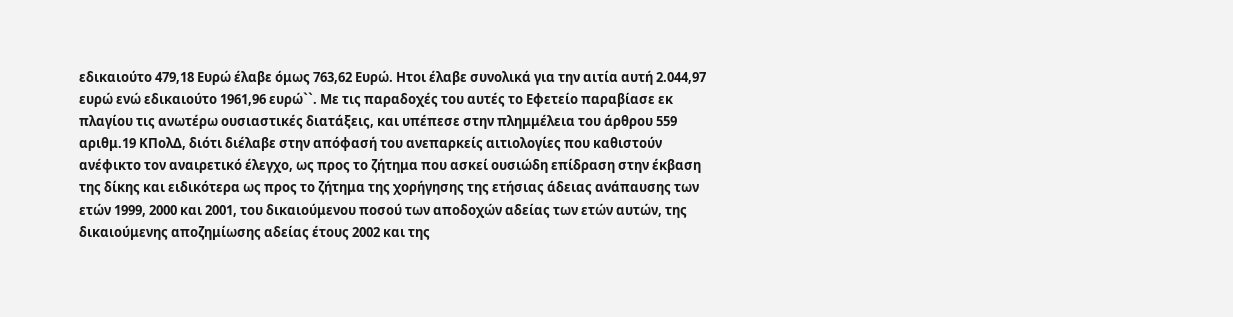εδικαιούτο 479,18 Ευρώ έλαβε όμως 763,62 Ευρώ. Ητοι έλαβε συνολικά για την αιτία αυτή 2.044,97 ευρώ ενώ εδικαιούτο 1961,96 ευρώ``. Με τις παραδοχές του αυτές το Εφετείο παραβίασε εκ πλαγίου τις ανωτέρω ουσιαστικές διατάξεις, και υπέπεσε στην πλημμέλεια του άρθρου 559 αριθμ.19 ΚΠολΔ, διότι διέλαβε στην απόφασή του ανεπαρκείς αιτιολογίες που καθιστούν ανέφικτο τον αναιρετικό έλεγχο, ως προς το ζήτημα που ασκεί ουσιώδη επίδραση στην έκβαση της δίκης και ειδικότερα ως προς το ζήτημα της χορήγησης της ετήσιας άδειας ανάπαυσης των ετών 1999, 2000 και 2001, του δικαιούμενου ποσού των αποδοχών αδείας των ετών αυτών, της δικαιούμενης αποζημίωσης αδείας έτους 2002 και της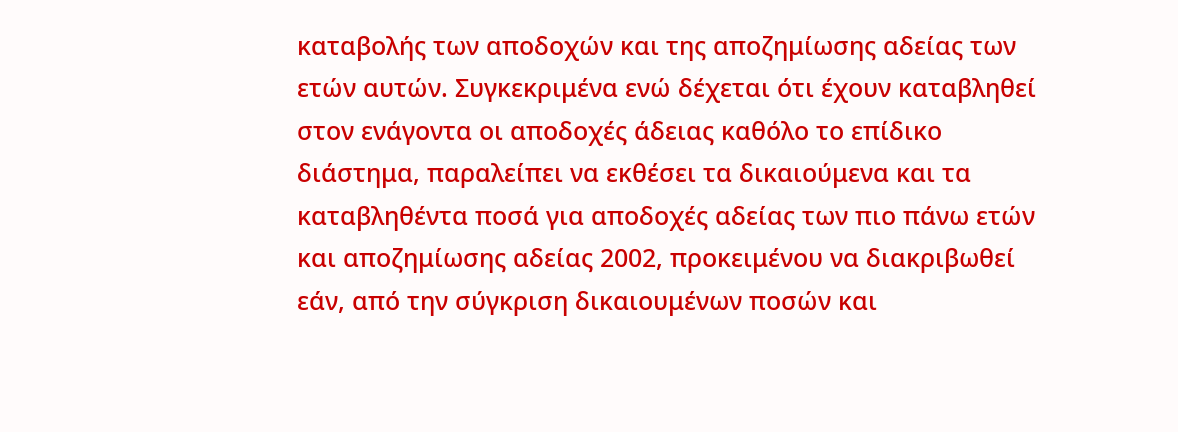καταβολής των αποδοχών και της αποζημίωσης αδείας των ετών αυτών. Συγκεκριμένα ενώ δέχεται ότι έχουν καταβληθεί στον ενάγοντα οι αποδοχές άδειας καθόλο το επίδικο διάστημα, παραλείπει να εκθέσει τα δικαιούμενα και τα καταβληθέντα ποσά για αποδοχές αδείας των πιο πάνω ετών και αποζημίωσης αδείας 2002, προκειμένου να διακριβωθεί εάν, από την σύγκριση δικαιουμένων ποσών και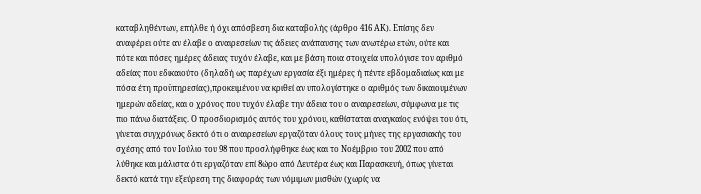καταβληθέντων, επήλθε ή όχι απόσβεση δια καταβολής (άρθρο 416 ΑΚ). Επίσης δεν αναφέρει ούτε αν έλαβε ο αναιρεσείων τις άδειες ανάπαυσης των ανωτέρω ετών, ούτε και πότε και πόσες ημέρες άδειας τυχόν έλαβε, και με βάση ποια στοιχεία υπολόγισε τον αριθμό αδείας που εδικαιούτο (δηλαδή ως παρέχων εργασία έξι ημέρες ή πέντε εβδομαδιαίως και με πόσα έτη προϋπηρεσίας),προκειμένου να κριθεί αν υπολογίστηκε ο αριθμός των δικαιουμένων ημερών αδείας, και ο χρόνος που τυχόν έλαβε την άδεια του ο αναιρεσείων, σύμφωνα με τις πιο πάνω διατάξεις. Ο προσδιορισμός αυτός του χρόνου, καθίσταται αναγκαίος ενόψει του ότι, γίνεται συγχρόνως δεκτό ότι ο αναιρεσείων εργαζόταν όλους τους μήνες της εργασιακής του σχέσης από τον Ιούλιο του 98 που προσλήφθηκε έως και το Νοέμβριο του 2002 που από λύθηκε και μάλιστα ότι εργαζόταν επί 8ώρο από Δευτέρα έως και Παρασκευή, όπως γίνεται δεκτό κατά την εξεύρεση της διαφοράς των νόμιμων μισθών (χωρίς να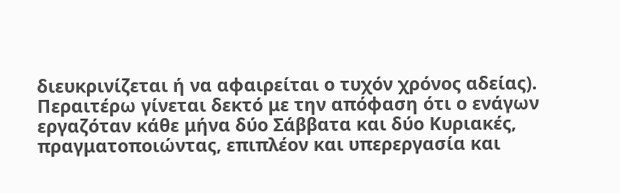διευκρινίζεται ή να αφαιρείται ο τυχόν χρόνος αδείας). Περαιτέρω γίνεται δεκτό με την απόφαση ότι ο ενάγων εργαζόταν κάθε μήνα δύο Σάββατα και δύο Κυριακές, πραγματοποιώντας, επιπλέον και υπερεργασία και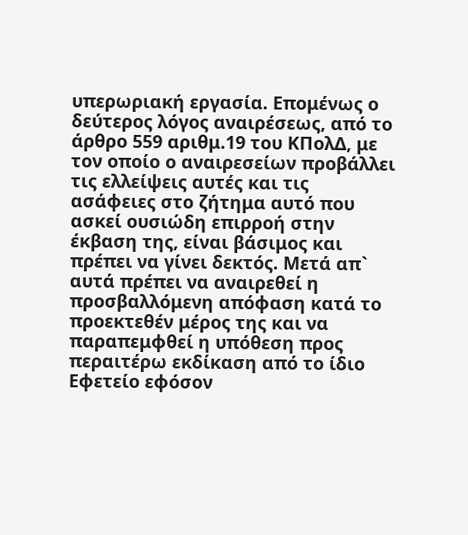υπερωριακή εργασία. Επομένως ο δεύτερος λόγος αναιρέσεως, από το άρθρο 559 αριθμ.19 του ΚΠολΔ, με τον οποίο ο αναιρεσείων προβάλλει τις ελλείψεις αυτές και τις ασάφειες στο ζήτημα αυτό που ασκεί ουσιώδη επιρροή στην έκβαση της, είναι βάσιμος και πρέπει να γίνει δεκτός. Μετά απ` αυτά πρέπει να αναιρεθεί η προσβαλλόμενη απόφαση κατά το προεκτεθέν μέρος της και να παραπεμφθεί η υπόθεση προς περαιτέρω εκδίκαση από το ίδιο Εφετείο εφόσον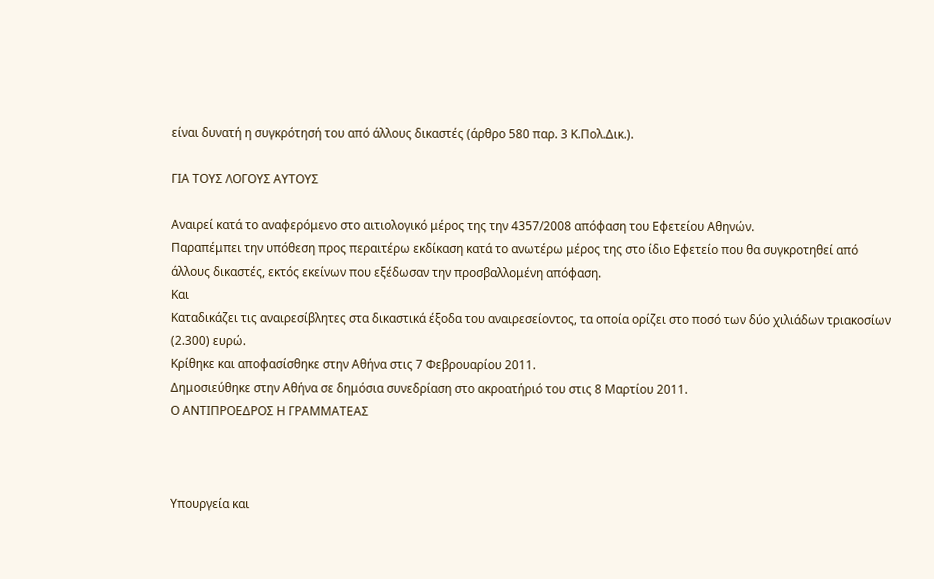είναι δυνατή η συγκρότησή του από άλλους δικαστές (άρθρο 580 παρ. 3 Κ.Πολ.Δικ.).

ΓΙΑ ΤΟΥΣ ΛΟΓΟΥΣ ΑΥΤΟΥΣ

Αναιρεί κατά το αναφερόμενο στο αιτιολογικό μέρος της την 4357/2008 απόφαση του Εφετείου Αθηνών.
Παραπέμπει την υπόθεση προς περαιτέρω εκδίκαση κατά το ανωτέρω μέρος της στο ίδιο Εφετείο που θα συγκροτηθεί από άλλους δικαστές, εκτός εκείνων που εξέδωσαν την προσβαλλομένη απόφαση.
Και
Καταδικάζει τις αναιρεσίβλητες στα δικαστικά έξοδα του αναιρεσείοντος, τα οποία ορίζει στο ποσό των δύο χιλιάδων τριακοσίων (2.300) ευρώ.
Κρίθηκε και αποφασίσθηκε στην Αθήνα στις 7 Φεβρουαρίου 2011.
Δημοσιεύθηκε στην Αθήνα σε δημόσια συνεδρίαση στο ακροατήριό του στις 8 Μαρτίου 2011.
Ο ΑΝΤΙΠΡΟΕΔΡΟΣ Η ΓΡΑΜΜΑΤΕΑΣ



Υπουργεία και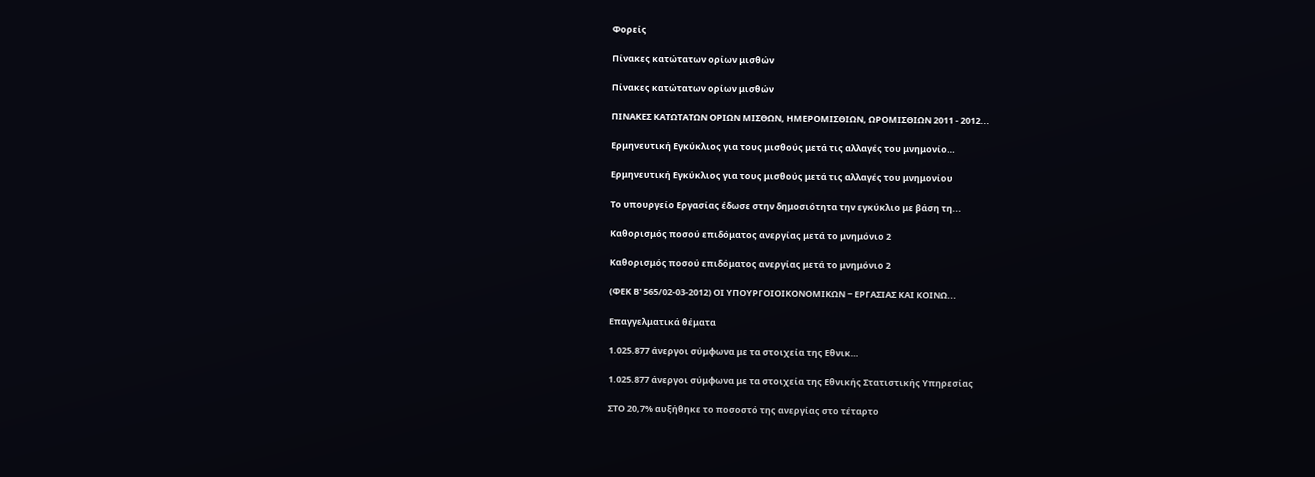Φορείς

Πίνακες κατώτατων ορίων μισθών

Πίνακες κατώτατων ορίων μισθών

ΠΙΝΑΚΕΣ ΚΑΤΩΤΑΤΩΝ ΟΡΙΩΝ ΜΙΣΘΩΝ, ΗΜΕΡΟΜΙΣΘΙΩΝ, ΩΡΟΜΙΣΘΙΩΝ 2011 - 2012...

Ερμηνευτική Εγκύκλιος για τους μισθούς μετά τις αλλαγές του μνημονίο…

Ερμηνευτική Εγκύκλιος για τους μισθούς μετά τις αλλαγές του μνημονίου

Το υπουργείο Εργασίας έδωσε στην δημοσιότητα την εγκύκλιο με βάση τη...

Καθορισμός ποσού επιδόματος ανεργίας μετά το μνημόνιο 2

Καθορισμός ποσού επιδόματος ανεργίας μετά το μνημόνιο 2

(ΦΕΚ Β' 565/02-03-2012) ΟΙ ΥΠΟΥΡΓΟΙΟΙΚΟΝΟΜΙΚΩΝ − ΕΡΓΑΣΙΑΣ ΚΑΙ ΚΟΙΝΩ...

Επαγγελματικά θέματα

1.025.877 άνεργοι σύμφωνα με τα στοιχεία της Εθνικ…

1.025.877 άνεργοι σύμφωνα με τα στοιχεία της Εθνικής Στατιστικής Υπηρεσίας

ΣΤΟ 20,7% αυξήθηκε το ποσοστό της ανεργίας στο τέταρτο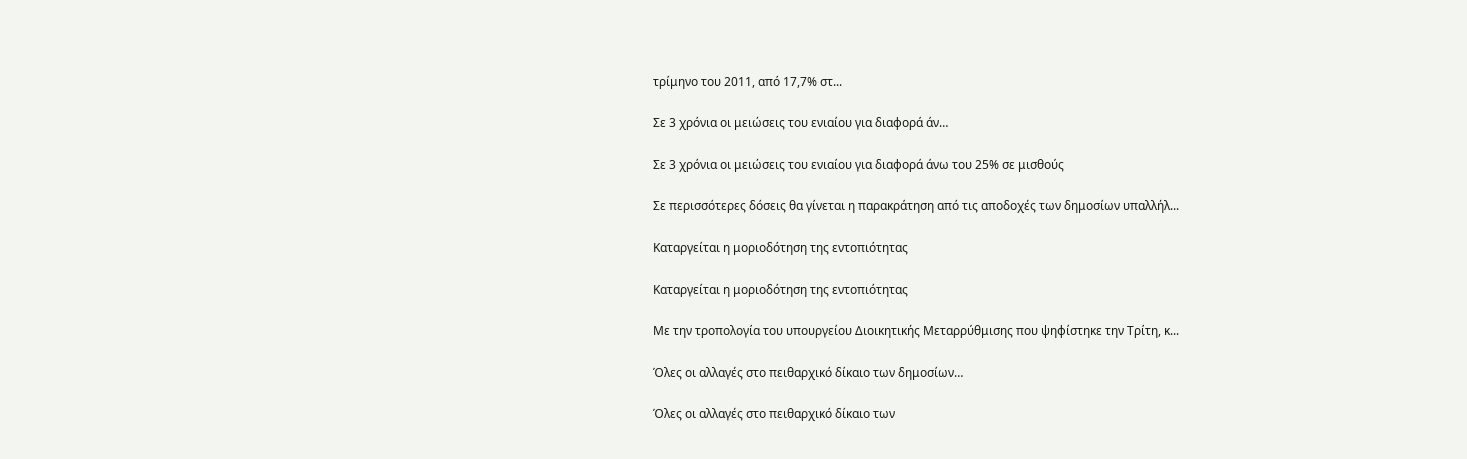τρίμηνο του 2011, από 17,7% στ...

Σε 3 χρόνια οι μειώσεις του ενιαίου για διαφορά άν…

Σε 3 χρόνια οι μειώσεις του ενιαίου για διαφορά άνω του 25% σε μισθούς

Σε περισσότερες δόσεις θα γίνεται η παρακράτηση από τις αποδοχές των δημοσίων υπαλλήλ...

Καταργείται η μοριοδότηση της εντοπιότητας

Καταργείται η μοριοδότηση της εντοπιότητας

Με την τροπολογία του υπουργείου Διοικητικής Μεταρρύθμισης που ψηφίστηκε την Τρίτη, κ...

Όλες οι αλλαγές στο πειθαρχικό δίκαιο των δημοσίων…

Όλες οι αλλαγές στο πειθαρχικό δίκαιο των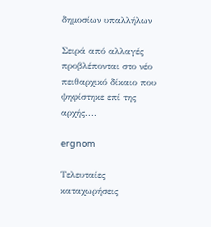δημοσίων υπαλλήλων

Σειρά από αλλαγές προβλέπονται στο νέο πειθαρχικό δίκαιο που ψηφίστηκε επί της αρχής....

ergnom

Τελευταίες καταχωρήσεις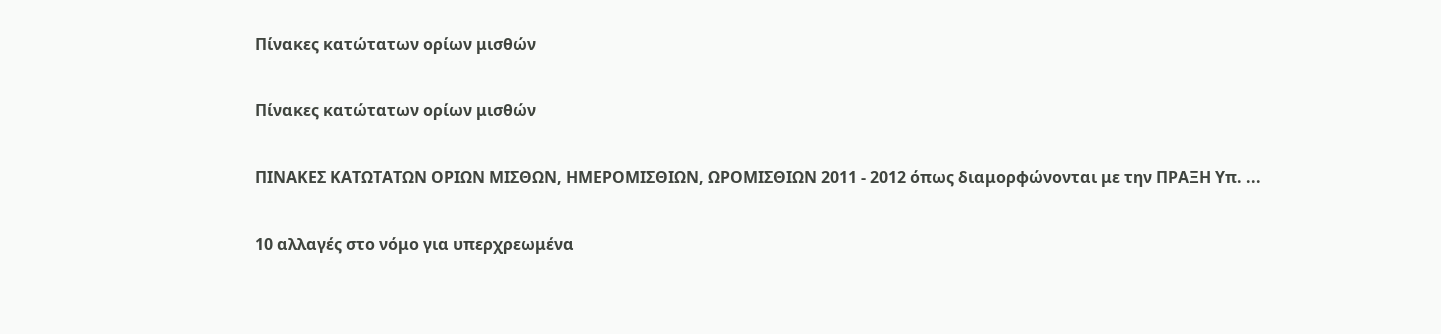Πίνακες κατώτατων ορίων μισθών

Πίνακες κατώτατων ορίων μισθών

ΠΙΝΑΚΕΣ ΚΑΤΩΤΑΤΩΝ ΟΡΙΩΝ ΜΙΣΘΩΝ, ΗΜΕΡΟΜΙΣΘΙΩΝ, ΩΡΟΜΙΣΘΙΩΝ 2011 - 2012 όπως διαμορφώνονται με την ΠΡΑΞΗ Υπ. ...

10 αλλαγές στο νόμο για υπερχρεωμένα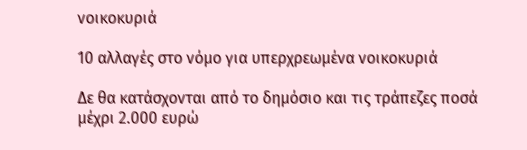νοικοκυριά

10 αλλαγές στο νόμο για υπερχρεωμένα νοικοκυριά

Δε θα κατάσχονται από το δημόσιο και τις τράπεζες ποσά μέχρι 2.000 ευρώ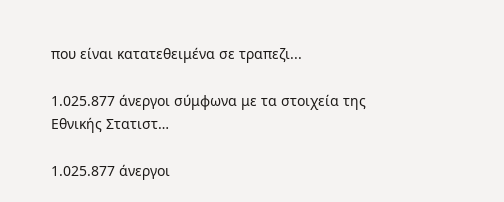που είναι κατατεθειμένα σε τραπεζι...

1.025.877 άνεργοι σύμφωνα με τα στοιχεία της Εθνικής Στατιστ…

1.025.877 άνεργοι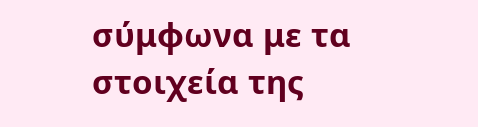σύμφωνα με τα στοιχεία της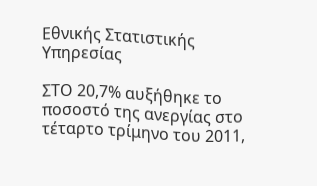Εθνικής Στατιστικής Υπηρεσίας

ΣΤΟ 20,7% αυξήθηκε το ποσοστό της ανεργίας στο τέταρτο τρίμηνο του 2011,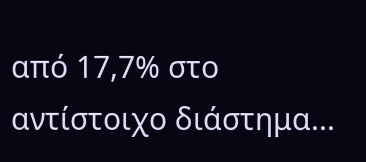από 17,7% στο αντίστοιχο διάστημα...